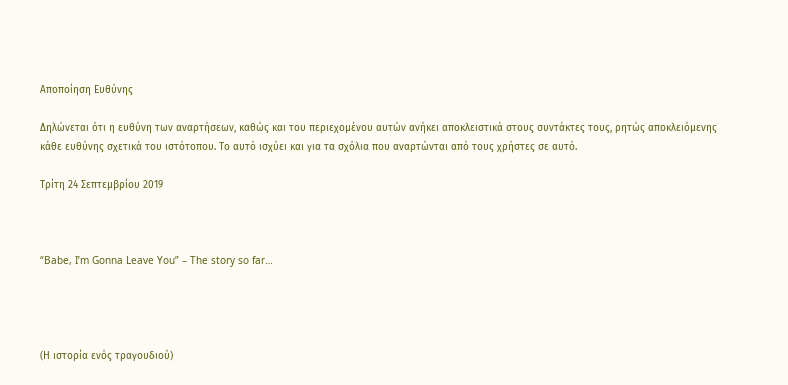Αποποίηση Ευθύνης

Δηλώνεται ότι η ευθύνη των αναρτήσεων, καθώς και του περιεχομένου αυτών ανήκει αποκλειστικά στους συντάκτες τους, ρητώς αποκλειόμενης κάθε ευθύνης σχετικά του ιστότοπου. Το αυτό ισχύει και για τα σχόλια που αναρτώνται από τους χρήστες σε αυτό.

Τρίτη 24 Σεπτεμβρίου 2019



“Babe, I’m Gonna Leave You” – The story so far…




(Η ιστορία ενός τραγουδιού)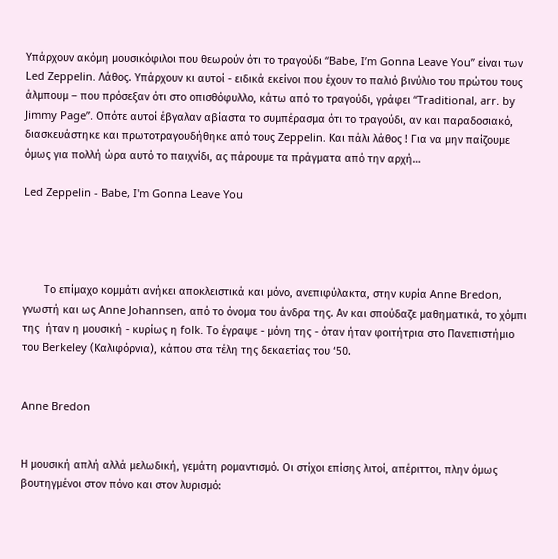Υπάρχουν ακόμη μουσικόφιλοι που θεωρούν ότι το τραγούδι “Babe, I’m Gonna Leave You” είναι των Led Zeppelin. Λάθος. Υπάρχουν κι αυτοί - ειδικά εκείνοι που έχουν το παλιό βινύλιο του πρώτου τους άλμπουμ – που πρόσεξαν ότι στο οπισθόφυλλο, κάτω από το τραγούδι, γράφει “Traditional, arr. by Jimmy Page”. Οπότε αυτοί έβγαλαν αβίαστα το συμπέρασμα ότι το τραγούδι, αν και παραδοσιακό, διασκευάστηκε και πρωτοτραγουδήθηκε από τους Zeppelin. Και πάλι λάθος ! Για να μην παίζουμε όμως για πολλή ώρα αυτό το παιχνίδι, ας πάρουμε τα πράγματα από την αρχή…

Led Zeppelin - Babe, I'm Gonna Leave You




       Το επίμαχο κομμάτι ανήκει αποκλειστικά και μόνο, ανεπιφύλακτα, στην κυρία Anne Bredon, γνωστή και ως Anne Johannsen, από το όνομα του άνδρα της. Αν και σπούδαζε μαθηματικά, το χόμπι της  ήταν η μουσική - κυρίως η folk. Το έγραψε - μόνη της - όταν ήταν φοιτήτρια στο Πανεπιστήμιο του Berkeley (Καλιφόρνια), κάπου στα τέλη της δεκαετίας του ‘50.


Anne Bredon


Η μουσική απλή αλλά μελωδική, γεμάτη ρομαντισμό. Οι στίχοι επίσης λιτοί, απέριττοι, πλην όμως βουτηγμένοι στον πόνο και στον λυρισμό: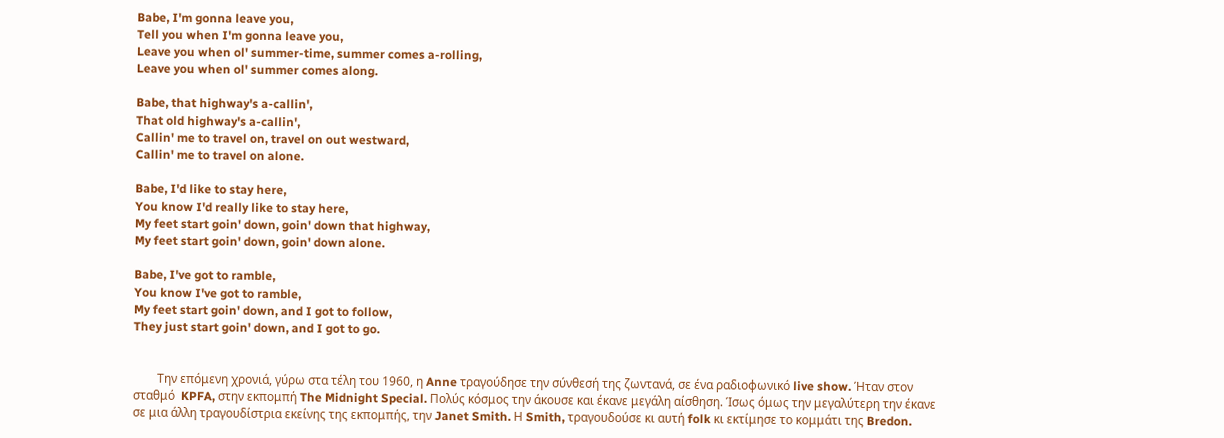Babe, I'm gonna leave you,
Tell you when I'm gonna leave you,
Leave you when ol' summer-time, summer comes a-rolling,
Leave you when ol' summer comes along.

Babe, that highway's a-callin',
That old highway's a-callin',
Callin' me to travel on, travel on out westward,
Callin' me to travel on alone.

Babe, I'd like to stay here,
You know I'd really like to stay here,
My feet start goin' down, goin' down that highway,
My feet start goin' down, goin' down alone.

Babe, I've got to ramble,
You know I've got to ramble,
My feet start goin' down, and I got to follow,
They just start goin' down, and I got to go.


        Την επόμενη χρονιά, γύρω στα τέλη του 1960, η Anne τραγούδησε την σύνθεσή της ζωντανά, σε ένα ραδιοφωνικό live show. Ήταν στον σταθμό  KPFA, στην εκπομπή The Midnight Special. Πολύς κόσμος την άκουσε και έκανε μεγάλη αίσθηση. Ίσως όμως την μεγαλύτερη την έκανε σε μια άλλη τραγουδίστρια εκείνης της εκπομπής, την Janet Smith. Η Smith, τραγουδούσε κι αυτή folk κι εκτίμησε το κομμάτι της Bredon.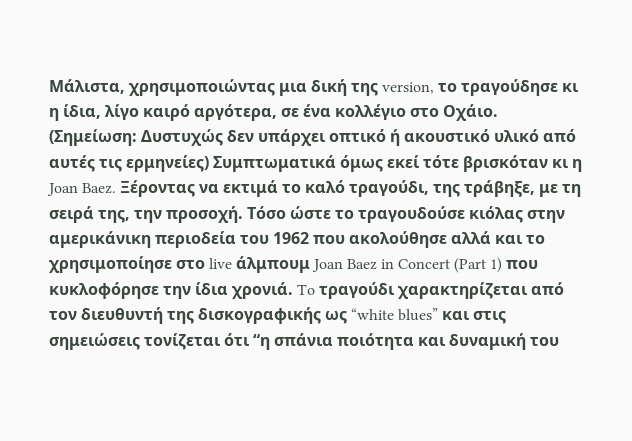Μάλιστα, χρησιμοποιώντας μια δική της version, το τραγούδησε κι η ίδια, λίγο καιρό αργότερα, σε ένα κολλέγιο στο Οχάιο. (Σημείωση: Δυστυχώς δεν υπάρχει οπτικό ή ακουστικό υλικό από αυτές τις ερμηνείες) Συμπτωματικά όμως εκεί τότε βρισκόταν κι η Joan Baez. Ξέροντας να εκτιμά το καλό τραγούδι, της τράβηξε, με τη σειρά της, την προσοχή. Τόσο ώστε το τραγουδούσε κιόλας στην αμερικάνικη περιοδεία του 1962 που ακολούθησε αλλά και το χρησιμοποίησε στο live άλμπουμ Joan Baez in Concert (Part 1) που κυκλοφόρησε την ίδια χρονιά. To τραγούδι χαρακτηρίζεται από τον διευθυντή της δισκογραφικής ως “white blues” και στις σημειώσεις τονίζεται ότι “η σπάνια ποιότητα και δυναμική του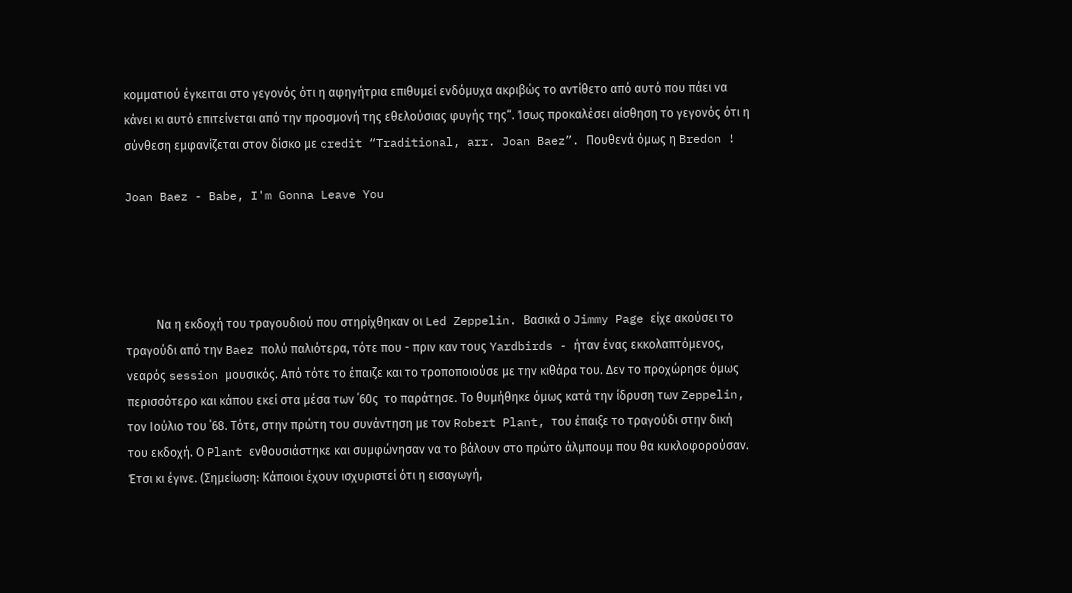κομματιού έγκειται στο γεγονός ότι η αφηγήτρια επιθυμεί ενδόμυχα ακριβώς το αντίθετο από αυτό που πάει να κάνει κι αυτό επιτείνεται από την προσμονή της εθελούσιας φυγής της“. Ίσως προκαλέσει αίσθηση το γεγονός ότι η σύνθεση εμφανίζεται στον δίσκο με credit “Traditional, arr. Joan Baez”. Πουθενά όμως η Bredon !

Joan Baez - Babe, I'm Gonna Leave You




          Να η εκδοχή του τραγουδιού που στηρίχθηκαν οι Led Zeppelin. Βασικά ο Jimmy Page είχε ακούσει το τραγούδι από την Baez πολύ παλιότερα, τότε που - πριν καν τους Yardbirds - ήταν ένας εκκολαπτόμενος, νεαρός session μουσικός. Από τότε το έπαιζε και το τροποποιούσε με την κιθάρα του. Δεν το προχώρησε όμως περισσότερο και κάπου εκεί στα μέσα των ΄60ς  το παράτησε. Το θυμήθηκε όμως κατά την ίδρυση των Zeppelin, τον Ιούλιο του ΄68. Τότε, στην πρώτη του συνάντηση με τον Robert Plant, του έπαιξε το τραγούδι στην δική του εκδοχή. Ο Plant ενθουσιάστηκε και συμφώνησαν να το βάλουν στο πρώτο άλμπουμ που θα κυκλοφορούσαν. Έτσι κι έγινε. (Σημείωση: Κάποιοι έχουν ισχυριστεί ότι η εισαγωγή,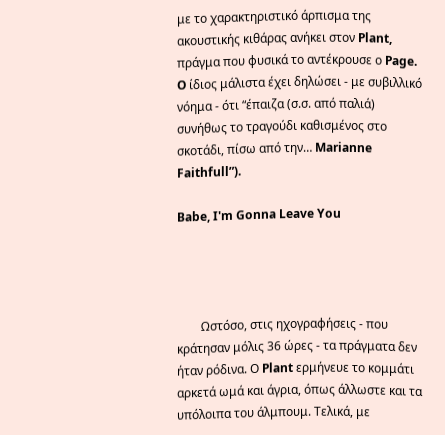με το χαρακτηριστικό άρπισμα της ακουστικής κιθάρας ανήκει στον Plant, πράγμα που φυσικά το αντέκρουσε ο Page. O ίδιος μάλιστα έχει δηλώσει - με συβιλλικό νόημα - ότι “έπαιζα (σ.σ. από παλιά) συνήθως το τραγούδι καθισμένος στο σκοτάδι, πίσω από την… Marianne Faithfull”).

Babe, I'm Gonna Leave You




        Ωστόσο, στις ηχογραφήσεις - που κράτησαν μόλις 36 ώρες - τα πράγματα δεν ήταν ρόδινα. Ο Plant ερμήνευε το κομμάτι αρκετά ωμά και άγρια, όπως άλλωστε και τα υπόλοιπα του άλμπουμ. Τελικά, με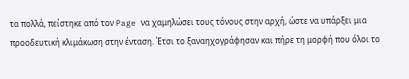τα πολλά, πείστηκε από τον Page να χαμηλώσει τους τόνους στην αρχή, ώστε να υπάρξει μια προοδευτική κλιμάκωση στην ένταση. Έτσι το ξαναηχογράφησαν και πήρε τη μορφή που όλοι το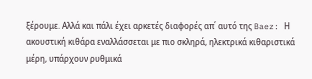ξέρουμε. Αλλά και πάλι έχει αρκετές διαφορές απ΄ αυτό της Baez: Η ακουστική κιθάρα εναλλάσσεται με πιο σκληρά, ηλεκτρικά κιθαριστικά μέρη, υπάρχουν ρυθμικά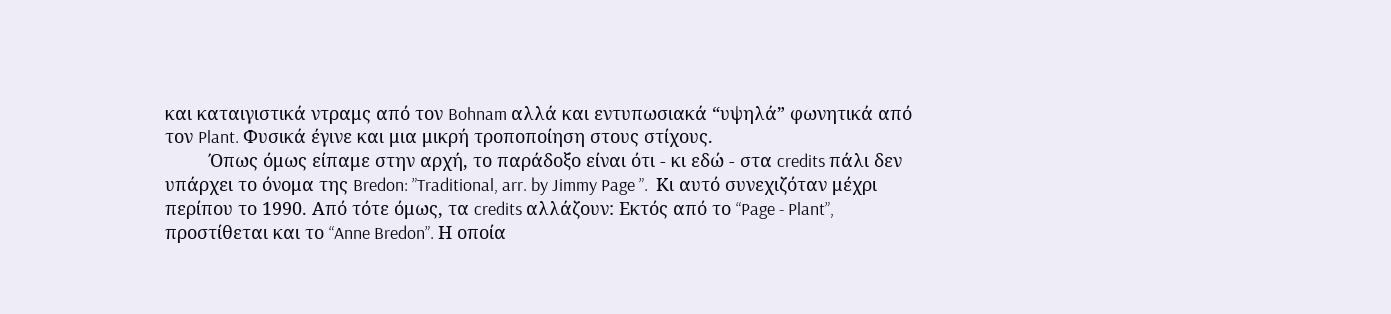και καταιγιστικά ντραμς από τον Bohnam αλλά και εντυπωσιακά “υψηλά” φωνητικά από τον Plant. Φυσικά έγινε και μια μικρή τροποποίηση στους στίχους.
         Όπως όμως είπαμε στην αρχή, το παράδοξο είναι ότι - κι εδώ - στα credits πάλι δεν υπάρχει το όνομα της Bredon: ”Traditional, arr. by Jimmy Page ”.  Kι αυτό συνεχιζόταν μέχρι περίπου το 1990. Aπό τότε όμως, τα credits αλλάζουν: Εκτός από το “Page - Plant”, προστίθεται και το “Anne Bredon”. Η οποία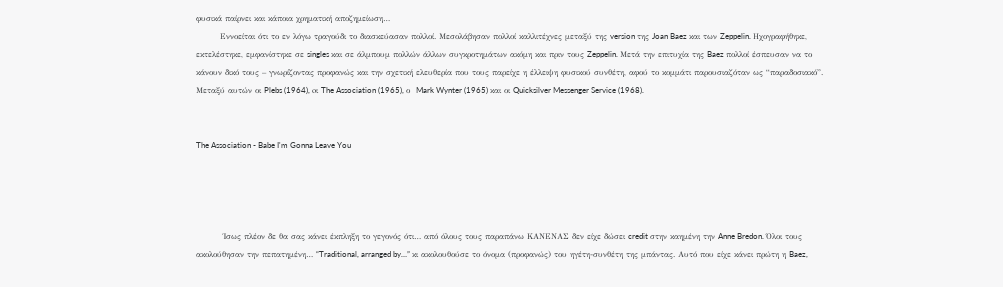φυσικά παίρνει και κάποια χρηματική αποζημείωση…
        Εννοείται ότι το εν λόγω τραγούδι το διασκεύασαν πολλοί. Μεσολάβησαν πολλοί καλλιτέχνες μεταξύ της version της Joan Baez και των Zeppelin. Ηχογραφήθηκε, εκτελέστηκε, εμφανίστηκε σε singles και σε άλμπουμ πολλών άλλων συγκροτημάτων ακόμη και πριν τους Zeppelin. Mετά την επιτυχία της Baez πολλοί έσπευσαν να το κάνουν δικό τους – γνωρίζοντας προφανώς και την σχετική ελευθερία που τους παρείχε η έλλειψη φυσικού συνθέτη, αφού το κομμάτι παρουσιαζόταν ως “παραδοσιακό”. Μεταξύ αυτών οι Plebs (1964), oι The Association (1965), ο  Mark Wynter (1965) και οι Quicksilver Messenger Service (1968).


The Association - Babe I'm Gonna Leave You




         Ίσως πλέον δε θα σας κάνει έκπληξη το γεγονός ότι… από όλους τους παραπάνω ΚΑΝΕΝΑΣ δεν είχε δώσει credit στην καημένη την Anne Bredon. Όλοι τους ακολούθησαν την πεπατημένη… “Traditional, arranged by…” κι ακολουθούσε το όνομα (προφανώς) του ηγέτη-συνθέτη της μπάντας. Αυτό που είχε κάνει πρώτη η Baez,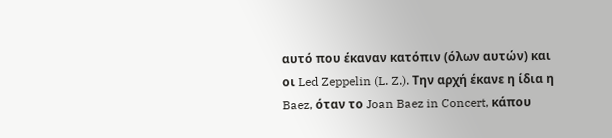αυτό που έκαναν κατόπιν (όλων αυτών) και οι Led Zeppelin (L. Z.). Την αρχή έκανε η ίδια η Baez, όταν το Joan Baez in Concert, κάπου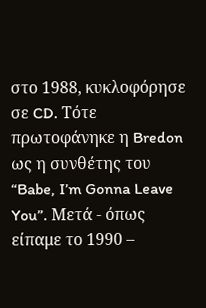στο 1988, κυκλοφόρησε σε CD. Τότε πρωτοφάνηκε η Bredon ως η συνθέτης του “Babe, I’m Gonna Leave You”. Μετά - όπως είπαμε το 1990 –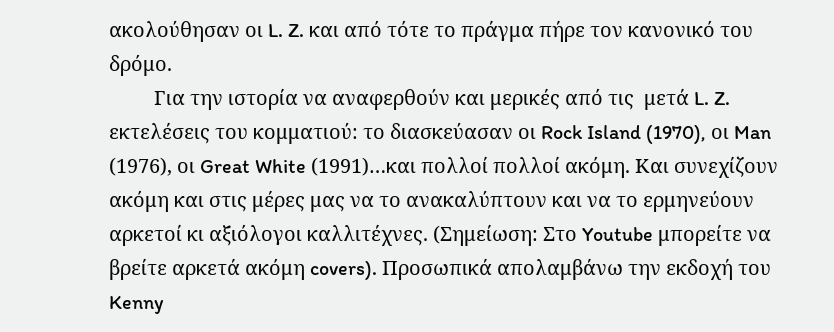ακολούθησαν οι L. Z. και από τότε το πράγμα πήρε τον κανονικό του δρόμο.
         Για την ιστορία να αναφερθούν και μερικές από τις  μετά L. Z. εκτελέσεις του κομματιού: το διασκεύασαν οι Rock Island (1970), οι Man (1976), οι Great White (1991)…και πολλοί πολλοί ακόμη. Και συνεχίζουν ακόμη και στις μέρες μας να το ανακαλύπτουν και να το ερμηνεύουν αρκετοί κι αξιόλογοι καλλιτέχνες. (Σημείωση: Στο Youtube μπορείτε να βρείτε αρκετά ακόμη covers). Προσωπικά απολαμβάνω την εκδοχή του Kenny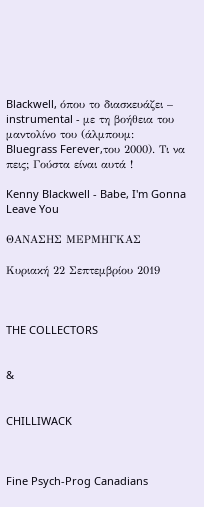Blackwell, όπου το διασκευάζει – instrumental - με τη βοήθεια του μαντολίνο του (άλμπουμ: Bluegrass Ferever,του 2000). Tι να πεις; Γούστα είναι αυτά !

Kenny Blackwell - Babe, I'm Gonna Leave You

ΘΑΝΑΣΗΣ ΜΕΡΜΗΓΚΑΣ

Κυριακή 22 Σεπτεμβρίου 2019



THE COLLECTORS


&


CHILLIWACK



Fine Psych-Prog Canadians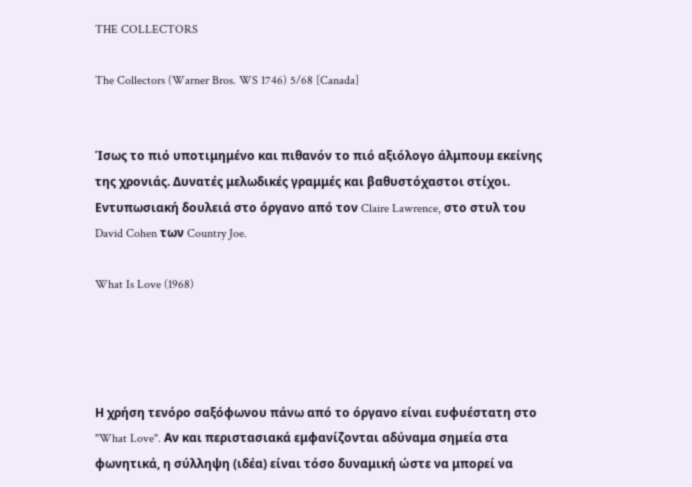THE COLLECTORS

The Collectors (Warner Bros. WS 1746) 5/68 [Canada]


Ίσως το πιό υποτιμημένο και πιθανόν το πιό αξιόλογο άλμπουμ εκείνης της χρονιάς. Δυνατές μελωδικές γραμμές και βαθυστόχαστοι στίχοι. Εντυπωσιακή δουλειά στο όργανο από τον Claire Lawrence, στο στυλ του David Cohen των Country Joe.

What Is Love (1968)




Η χρήση τενόρο σαξόφωνου πάνω από το όργανο είναι ευφυέστατη στο "What Love". Αν και περιστασιακά εμφανίζονται αδύναμα σημεία στα φωνητικά, η σύλληψη (ιδέα) είναι τόσο δυναμική ώστε να μπορεί να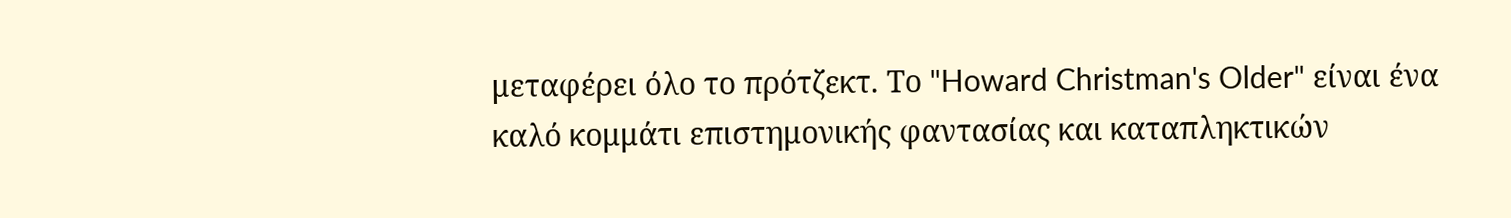μεταφέρει όλο το πρότζεκτ. Το "Howard Christman's Older" είναι ένα καλό κομμάτι επιστημονικής φαντασίας και καταπληκτικών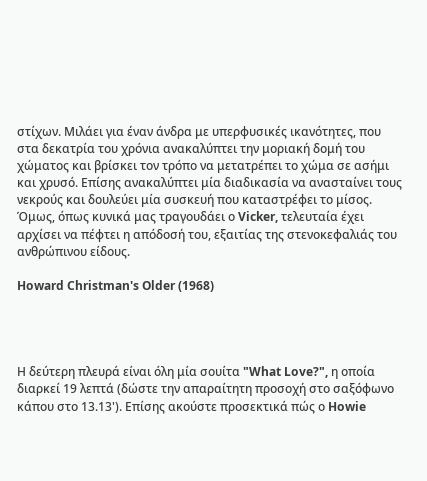στίχων. Μιλάει για έναν άνδρα με υπερφυσικές ικανότητες, που στα δεκατρία του χρόνια ανακαλύπτει την μοριακή δομή του χώματος και βρίσκει τον τρόπο να μετατρέπει το χώμα σε ασήμι και χρυσό. Επίσης ανακαλύπτει μία διαδικασία να ανασταίνει τους νεκρούς και δουλεύει μία συσκευή που καταστρέφει το μίσος. Όμως, όπως κυνικά μας τραγουδάει ο Vicker, τελευταία έχει αρχίσει να πέφτει η απόδοσή του, εξαιτίας της στενοκεφαλιάς του ανθρώπινου είδους.

Howard Christman's Older (1968)




Η δεύτερη πλευρά είναι όλη μία σουίτα "What Love?", η οποία διαρκεί 19 λεπτά (δώστε την απαραίτητη προσοχή στο σαξόφωνο κάπου στο 13.13'). Eπίσης ακούστε προσεκτικά πώς ο Howie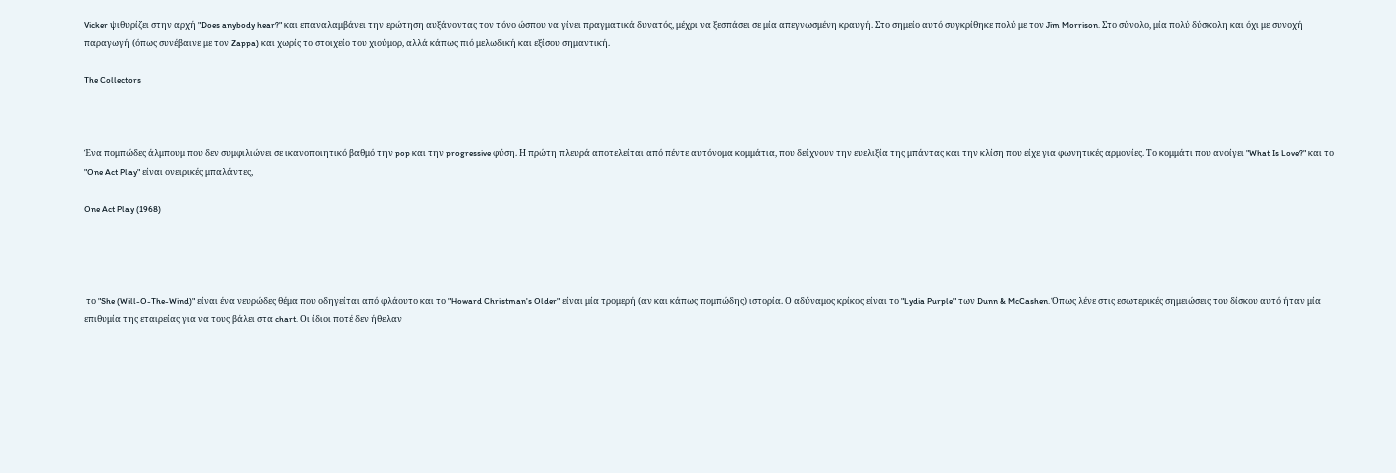Vicker ψιθυρίζει στην αρχή "Does anybody hear?" και επαναλαμβάνει την ερώτηση αυξάνοντας τον τόνο ώσπου να γίνει πραγματικά δυνατός, μέχρι να ξεσπάσει σε μία απεγνωσμένη κραυγή. Στο σημείο αυτό συγκρίθηκε πολύ με τον Jim Morrison. Στο σύνολο, μία πολύ δύσκολη και όχι με συνοχή παραγωγή (όπως συνέβαινε με τον Zappa) και χωρίς το στοιχείο του χιούμορ, αλλά κάπως πιό μελωδική και εξίσου σημαντική.

The Collectors



Ένα πομπώδες άλμπουμ που δεν συμφιλιώνει σε ικανοποιητικό βαθμό την pop και την progressive φύση. Η πρώτη πλευρά αποτελείται από πέντε αυτόνομα κομμάτια, που δείχνουν την ευελιξία της μπάντας και την κλίση που είχε για φωνητικές αρμονίες. Το κομμάτι που ανοίγει "What Is Love?" και το "One Act Play" είναι ονειρικές μπαλάντες,

One Act Play (1968)




 το "She (Will-O-The-Wind)" είναι ένα νευρώδες θέμα που οδηγείται από φλάουτο και το "Howard Christman's Older" είναι μία τρομερή (αν και κάπως πομπώδης) ιστορία. Ο αδύναμος κρίκος είναι το "Lydia Purple" των Dunn & McCashen. Όπως λένε στις εσωτερικές σημειώσεις του δίσκου αυτό ήταν μία επιθυμία της εταιρείας για να τους βάλει στα chart. Οι ίδιοι ποτέ δεν ήθελαν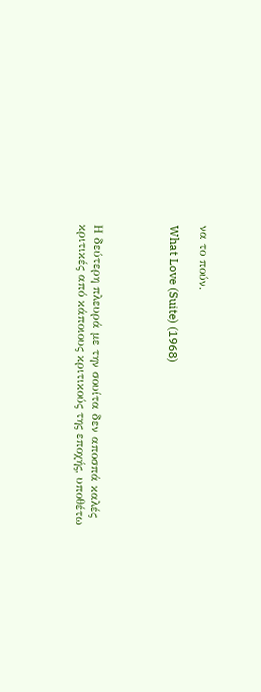να το πούν.

What Love (Suite) (1968)




Η δεύτερη πλευρά με την σουίτα δεν αποσπά καλές κριτικές από κάποιους κριτικούς της εποχής, υποθέτω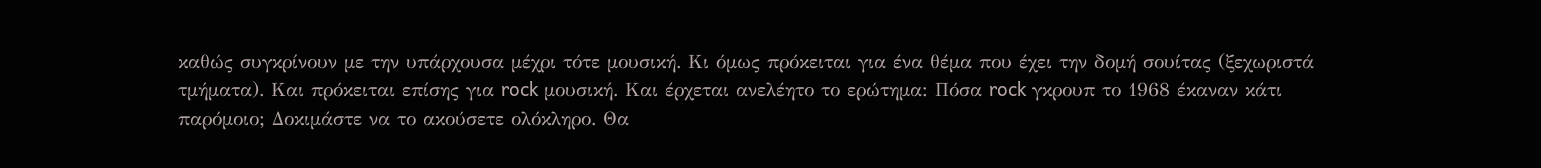καθώς συγκρίνουν με την υπάρχουσα μέχρι τότε μουσική. Κι όμως πρόκειται για ένα θέμα που έχει την δομή σουίτας (ξεχωριστά τμήματα). Και πρόκειται επίσης για rock μουσική. Και έρχεται ανελέητο το ερώτημα: Πόσα rock γκρουπ το 1968 έκαναν κάτι παρόμοιο; Δοκιμάστε να το ακούσετε ολόκληρο. Θα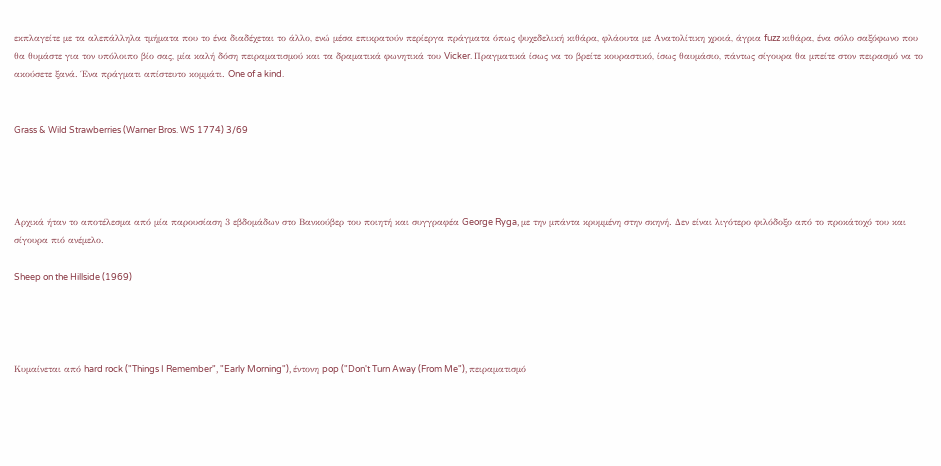εκπλαγείτε με τα αλεπάλληλα τμήματα που το ένα διαδέχεται το άλλο, ενώ μέσα επικρατoύν περίεργα πράγματα όπως ψυχεδελική κιθάρα, φλάουτα με Ανατολίτικη χροιά, άγρια fuzz κιθάρα, ένα σόλο σαξόφωνο που θα θυμάστε για τον υπόλοιπο βίο σας, μία καλή δόση πειραματισμού και τα δραματικά φωνητικά του Vicker. Πραγματικά ίσως να το βρείτε κουραστικό, ίσως θαυμάσιο, πάντως σίγουρα θα μπείτε στον πειρασμό να το ακούσετε ξανά. Ένα πράγματι απίστευτο κομμάτι. One of a kind.


Grass & Wild Strawberries (Warner Bros. WS 1774) 3/69




Αρχικά ήταν το αποτέλεσμα από μία παρουσίαση 3 εβδομάδων στο Βανκούβερ του ποιητή και συγγραφέα George Ryga, με την μπάντα κρυμμένη στην σκηνή. Δεν είναι λιγότερο φιλόδοξο από το προκάτοχό του και σίγουρα πιό ανέμελο.

Sheep on the Hillside (1969)




Κυμαίνεται από hard rock ("Things I Remember", "Early Morning"), έντονη pop ("Don't Turn Away (From Me"), πειραματισμό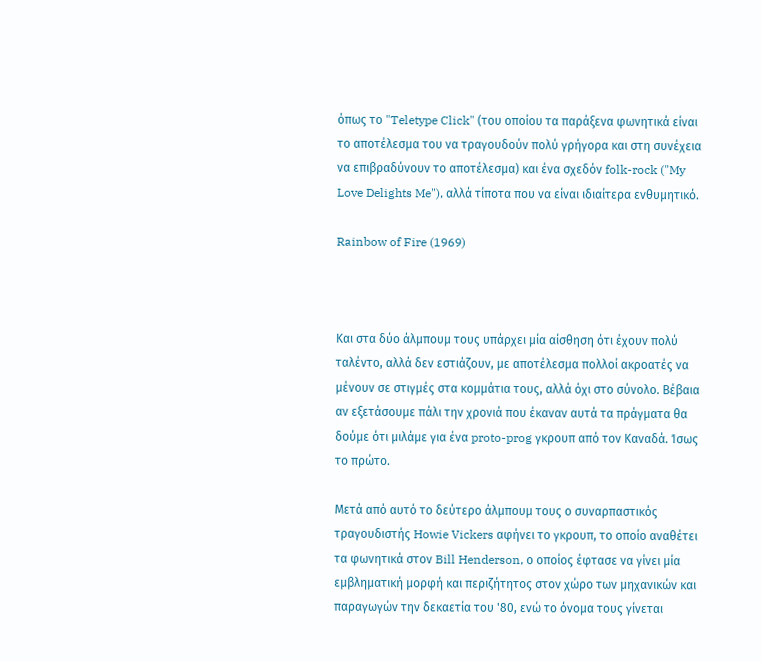όπως το "Teletype Click" (του οποίου τα παράξενα φωνητικά είναι το αποτέλεσμα του να τραγουδούν πολύ γρήγορα και στη συνέχεια να επιβραδύνουν το αποτέλεσμα) και ένα σχεδόν folk-rock ("My Love Delights Me"), αλλά τίποτα που να είναι ιδιαίτερα ενθυμητικό.

Rainbow of Fire (1969)



Και στα δύο άλμπουμ τους υπάρχει μία αίσθηση ότι έχουν πολύ ταλέντο, αλλά δεν εστιάζουν, με αποτέλεσμα πολλοί ακροατές να μένουν σε στιγμές στα κομμάτια τους, αλλά όχι στο σύνολο. Βέβαια αν εξετάσουμε πάλι την χρονιά που έκαναν αυτά τα πράγματα θα δούμε ότι μιλάμε για ένα proto-prog γκρουπ από τον Καναδά. Ίσως το πρώτο.

Μετά από αυτό το δεύτερο άλμπουμ τους ο συναρπαστικός τραγουδιστής Howie Vickers αφήνει το γκρουπ, το οποίο αναθέτει τα φωνητικά στον Bill Henderson, ο οποίος έφτασε να γίνει μία εμβληματική μορφή και περιζήτητος στον χώρο των μηχανικών και παραγωγών την δεκαετία του '80, ενώ το όνομα τους γίνεται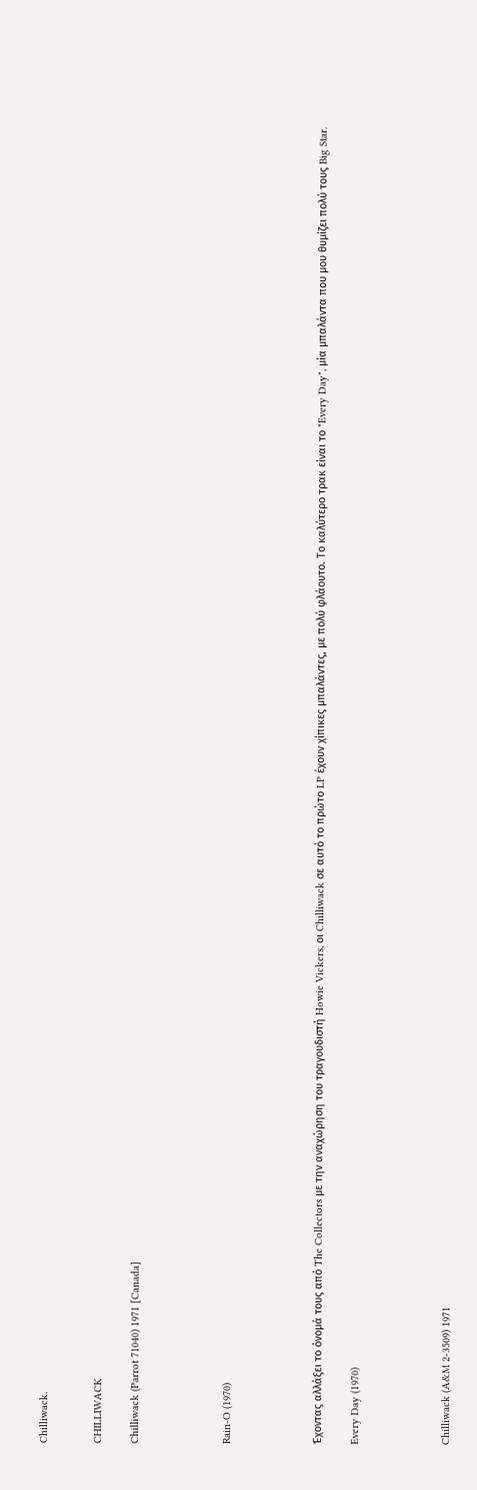Chilliwack.


CHILLIWACK

Chilliwack (Parrot 71040) 1971 [Canada]




Rain-O (1970)




Έχοντας αλλάξει το όνομά τους από The Collectors με την αναχώρηση του τραγουδιστή Howie Vickers, οι Chilliwack σε αυτό το πρώτο LP έχουν χίπικες μπαλάντες, με πολύ φλάουτο. Το καλύτερο τρακ είναι το "Every Day", μία μπαλάντα που μου θυμίζει πολύ τους Big Star.

Every Day (1970)




Chilliwack (A&M 2-3509) 1971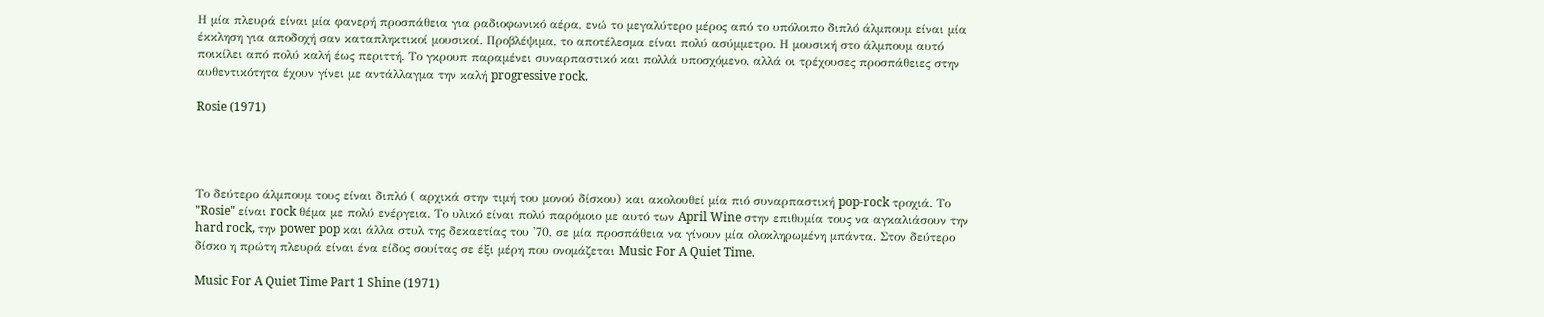Η μία πλευρά είναι μία φανερή προσπάθεια για ραδιοφωνικό αέρα, ενώ το μεγαλύτερο μέρος από το υπόλοιπο διπλό άλμπουμ είναι μία έκκληση για αποδοχή σαν καταπληκτικοί μουσικοί. Προβλέψιμα, το αποτέλεσμα είναι πολύ ασύμμετρο. Η μουσική στο άλμπουμ αυτό ποικίλει από πολύ καλή έως περιττή. Το γκρουπ παραμένει συναρπαστικό και πολλά υποσχόμενο, αλλά οι τρέχουσες προσπάθειες στην αυθεντικότητα έχουν γίνει με αντάλλαγμα την καλή progressive rock.

Rosie (1971)




Το δεύτερο άλμπουμ τους είναι διπλό ( αρχικά στην τιμή του μονού δίσκου) και ακολουθεί μία πιό συναρπαστική pop-rock τροχιά. Το "Rosie" είναι rock θέμα με πολύ ενέργεια. Το υλικό είναι πολύ παρόμοιο με αυτό των April Wine στην επιθυμία τους να αγκαλιάσουν την hard rock, την power pop και άλλα στυλ της δεκαετίας του '70, σε μία προσπάθεια να γίνουν μία ολοκληρωμένη μπάντα. Στον δεύτερο δίσκο η πρώτη πλευρά είναι ένα είδος σουίτας σε έξι μέρη που ονομάζεται Music For A Quiet Time.

Music For A Quiet Time Part 1 Shine (1971)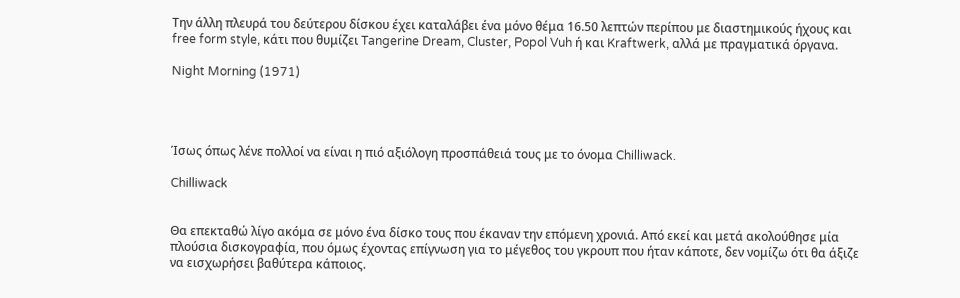Την άλλη πλευρά του δεύτερου δίσκου έχει καταλάβει ένα μόνο θέμα 16.50 λεπτών περίπου με διαστημικούς ήχους και free form style, κάτι που θυμίζει Tangerine Dream, Cluster, Popol Vuh ή και Kraftwerk, αλλά με πραγματικά όργανα.

Night Morning (1971)




Ίσως όπως λένε πολλοί να είναι η πιό αξιόλογη προσπάθειά τους με το όνομα Chilliwack.

Chilliwack


Θα επεκταθώ λίγο ακόμα σε μόνο ένα δίσκο τους που έκαναν την επόμενη χρονιά. Από εκεί και μετά ακολούθησε μία πλούσια δισκογραφία, που όμως έχοντας επίγνωση για το μέγεθος του γκρουπ που ήταν κάποτε, δεν νομίζω ότι θα άξιζε να εισχωρήσει βαθύτερα κάποιος.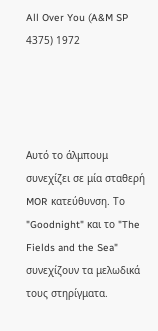All Over You (A&M SP 4375) 1972




Αυτό το άλμπουμ συνεχίζει σε μία σταθερή MOR κατεύθυνση. Το "Goodnight" και το "The Fields and the Sea" συνεχίζουν τα μελωδικά τους στηρίγματα.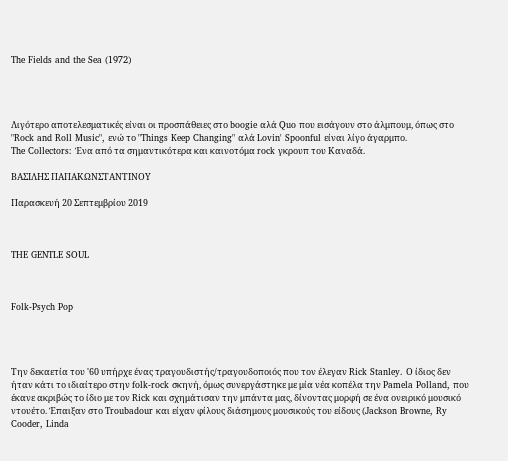The Fields and the Sea (1972)




Λιγότερο αποτελεσματικές είναι οι προσπάθειες στο boogie αλά Quo που εισάγουν στο άλμπουμ, όπως στο "Rock and Roll Music", ενώ το "Things Keep Changing" αλά Lovin' Spoonful είναι λίγο άγαρμπο.
The Collectors: Ένα από τα σημαντικότερα και καινοτόμα rock γκρουπ του Καναδά.

ΒΑΣΙΛΗΣ ΠΑΠΑΚΩΝΣΤΑΝΤΙΝΟΥ

Παρασκευή 20 Σεπτεμβρίου 2019



THE GENTLE SOUL



Folk-Psych Pop




Την δεκαετία του '60 υπήρχε ένας τραγουδιστής/τραγουδοποιός που τον έλεγαν Rick Stanley. Ο ίδιος δεν ήταν κάτι το ιδιαίτερο στην folk-rock σκηνή, όμως συνεργάστηκε με μία νέα κοπέλα την Pamela Polland, που έκανε ακριβώς το ίδιο με τον Rick και σχημάτισαν την μπάντα μας, δίνοντας μορφή σε ένα ονειρικό μουσικό ντουέτο. Έπαιξαν στο Troubadour και είχαν φίλους διάσημους μουσικούς του είδους (Jackson Browne, Ry Cooder, Linda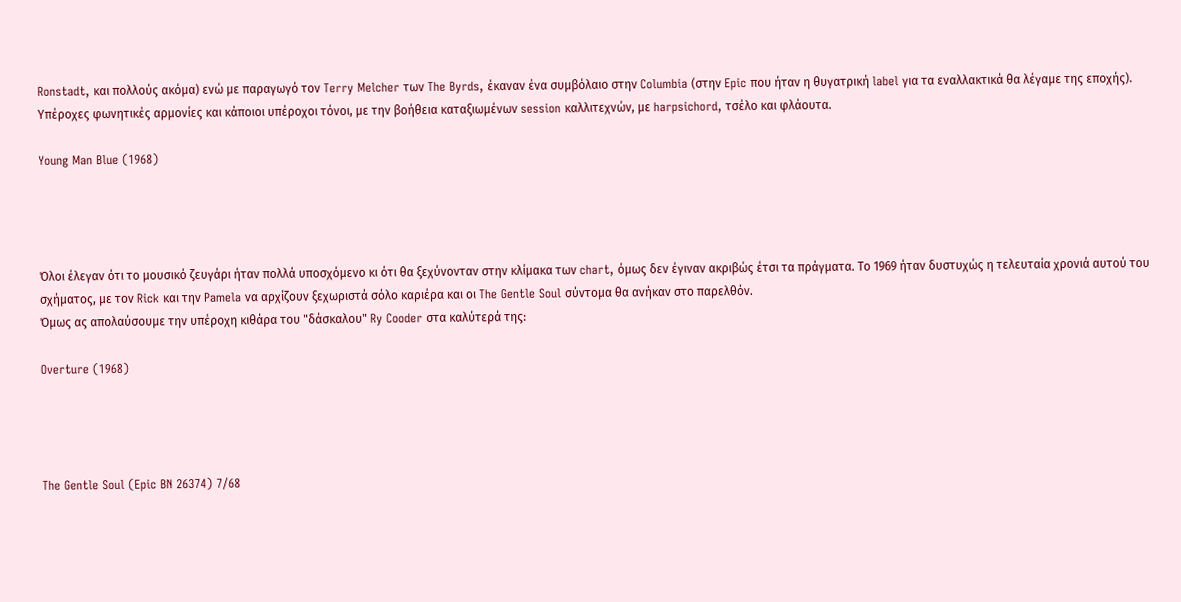Ronstadt, και πολλούς ακόμα) ενώ με παραγωγό τον Terry Melcher των The Byrds, έκαναν ένα συμβόλαιο στην Columbia (στην Epic που ήταν η θυγατρική label για τα εναλλακτικά θα λέγαμε της εποχής). Υπέροχες φωνητικές αρμονίες και κάποιοι υπέροχοι τόνοι, με την βοήθεια καταξιωμένων session καλλιτεχνών, με harpsichord, τσέλο και φλάουτα.

Young Man Blue (1968)




Όλοι έλεγαν ότι το μουσικό ζευγάρι ήταν πολλά υποσχόμενο κι ότι θα ξεχύνονταν στην κλίμακα των chart, όμως δεν έγιναν ακριβώς έτσι τα πράγματα. Το 1969 ήταν δυστυχώς η τελευταία χρονιά αυτού του σχήματος, με τον Rick και την Pamela να αρχίζουν ξεχωριστά σόλο καριέρα και οι The Gentle Soul σύντομα θα ανήκαν στο παρελθόν.
Όμως ας απολαύσουμε την υπέροχη κιθάρα του "δάσκαλου" Ry Cooder στα καλύτερά της:

Overture (1968)




The Gentle Soul (Epic BN 26374) 7/68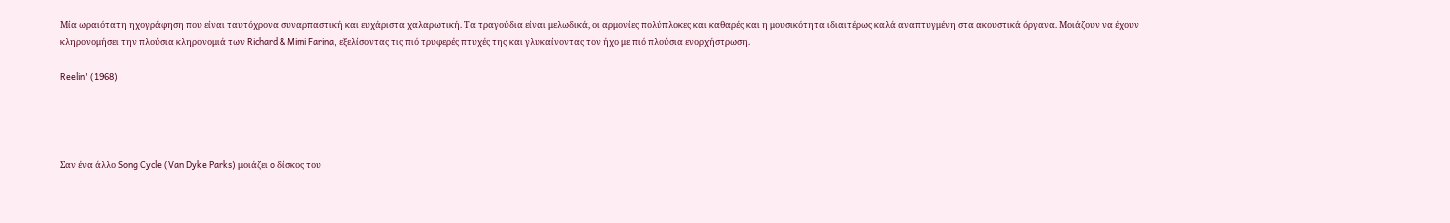Μία ωραιότατη ηχογράφηση που είναι ταυτόχρονα συναρπαστική και ευχάριστα χαλαρωτική. Τα τραγούδια είναι μελωδικά, οι αρμονίες πολύπλοκες και καθαρές και η μουσικότητα ιδιαιτέρως καλά αναπτυγμένη στα ακουστικά όργανα. Μοιάζουν να έχουν κληρονομήσει την πλούσια κληρονομιά των Richard & Mimi Farina, εξελίσοντας τις πιό τρυφερές πτυχές της και γλυκαίνοντας τον ήχο με πιό πλούσια ενορχήστρωση.

Reelin' (1968)




Σαν ένα άλλο Song Cycle (Van Dyke Parks) μοιάζει o δίσκος του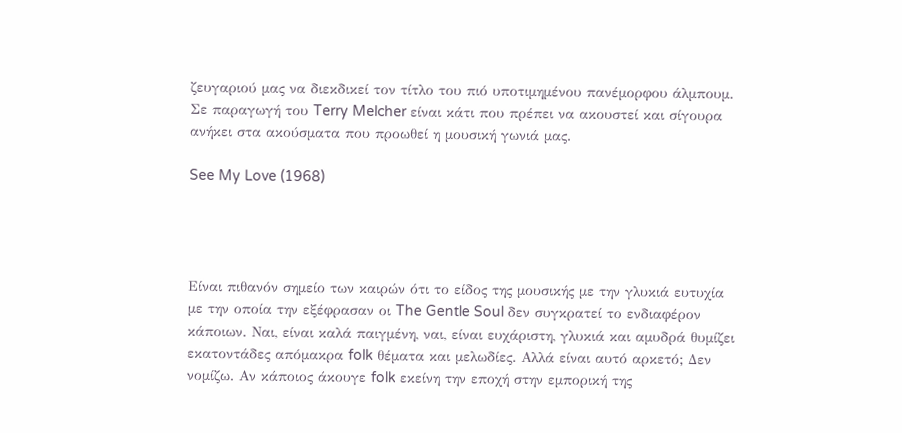ζευγαριού μας να διεκδικεί τον τίτλο του πιό υποτιμημένου πανέμορφου άλμπουμ. Σε παραγωγή του Terry Melcher είναι κάτι που πρέπει να ακουστεί και σίγουρα ανήκει στα ακούσματα που προωθεί η μουσική γωνιά μας.

See My Love (1968)




Είναι πιθανόν σημείο των καιρών ότι το είδος της μουσικής με την γλυκιά ευτυχία με την οποία την εξέφρασαν οι The Gentle Soul δεν συγκρατεί το ενδιαφέρον κάποιων. Ναι, είναι καλά παιγμένη, ναι, είναι ευχάριστη, γλυκιά και αμυδρά θυμίζει εκατοντάδες απόμακρα folk θέματα και μελωδίες. Αλλά είναι αυτό αρκετό; Δεν νομίζω. Αν κάποιος άκουγε folk εκείνη την εποχή στην εμπορική της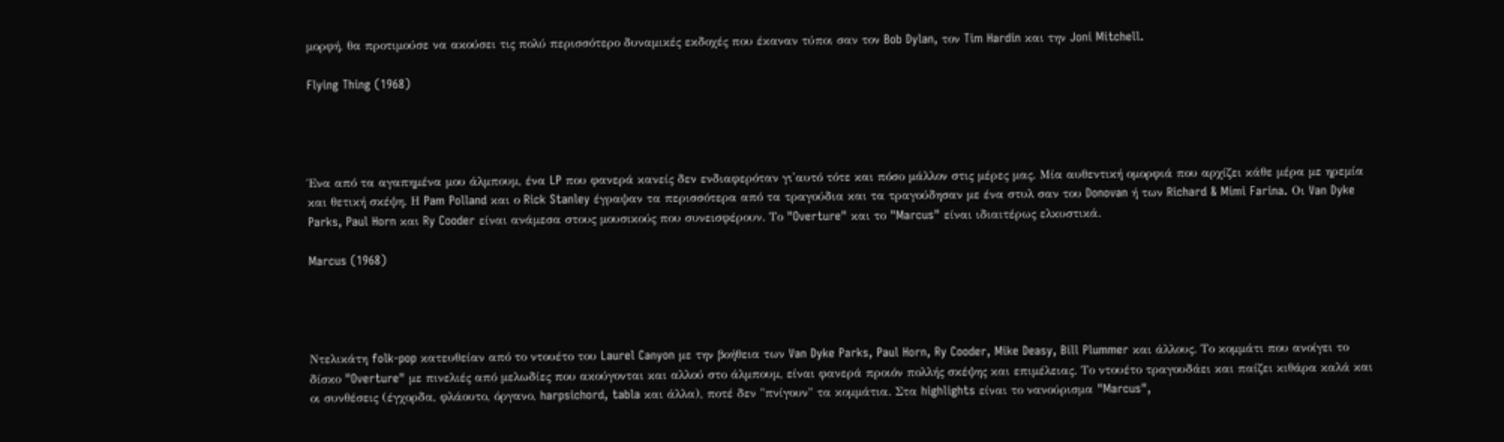μορφή, θα προτιμούσε να ακούσει τις πολύ περισσότερο δυναμικές εκδοχές που έκαναν τύποι σαν τον Bob Dylan, τον Tim Hardin και την Joni Mitchell.

Flying Thing (1968)




Ένα από τα αγαπημένα μου άλμπουμ, ένα LP που φανερά κανείς δεν ενδιαφερόταν γι'αυτό τότε και πόσο μάλλον στις μέρες μας. Μία αυθεντική ομορφιά που αρχίζει κάθε μέρα με ηρεμία και θετική σκέψη. Η Pam Polland και ο Rick Stanley έγραψαν τα περισσότερα από τα τραγούδια και τα τραγούδησαν με ένα στυλ σαν του Donovan ή των Richard & Mimi Farina. Οι Van Dyke Parks, Paul Horn και Ry Cooder είναι ανάμεσα στους μουσικούς που συνεισφέρουν. Το "Overture" και το "Marcus" είναι ιδιαιτέρως ελκυστικά.

Marcus (1968)




Ντελικάτη folk-pop κατευθείαν από το ντουέτο του Laurel Canyon με την βοήθεια των Van Dyke Parks, Paul Horn, Ry Cooder, Mike Deasy, Bill Plummer και άλλους. Το κομμάτι που ανοίγει το δίσκο "Overture" με πινελιές από μελωδίες που ακούγονται και αλλού στο άλμπουμ, είναι φανερά προιόν πολλής σκέψης και επιμέλειας. Το ντουέτο τραγουδάει και παίζει κιθάρα καλά και οι συνθέσεις (έγχορδα, φλάουτο, όργανο, harpsichord, tabla και άλλα), ποτέ δεν "πνίγουν" τα κομμάτια. Στα highlights είναι το νανούρισμα "Marcus",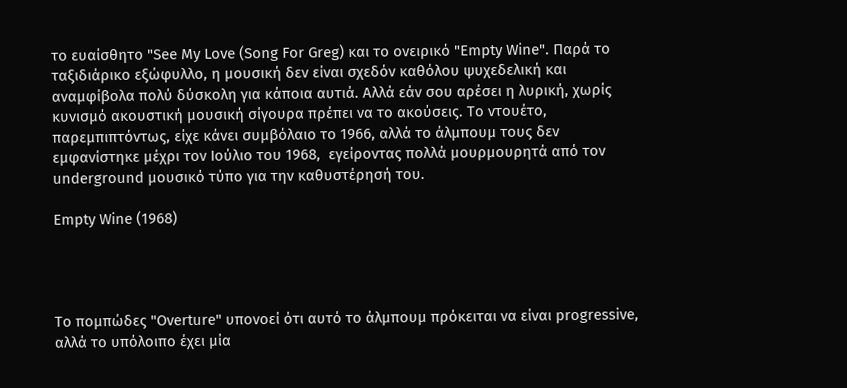το ευαίσθητο "See My Love (Song For Greg) και το ονειρικό "Empty Wine". Παρά το ταξιδιάρικο εξώφυλλο, η μουσική δεν είναι σχεδόν καθόλου ψυχεδελική και αναμφίβολα πολύ δύσκολη για κάποια αυτιά. Αλλά εάν σου αρέσει η λυρική, χωρίς κυνισμό ακουστική μουσική σίγουρα πρέπει να το ακούσεις. Το ντουέτο, παρεμπιπτόντως, είχε κάνει συμβόλαιο το 1966, αλλά το άλμπουμ τους δεν εμφανίστηκε μέχρι τον Ιούλιο του 1968,  εγείροντας πολλά μουρμουρητά από τον underground μουσικό τύπο για την καθυστέρησή του.

Empty Wine (1968)




Το πομπώδες "Overture" υπονοεί ότι αυτό το άλμπουμ πρόκειται να είναι progressive, αλλά το υπόλοιπο έχει μία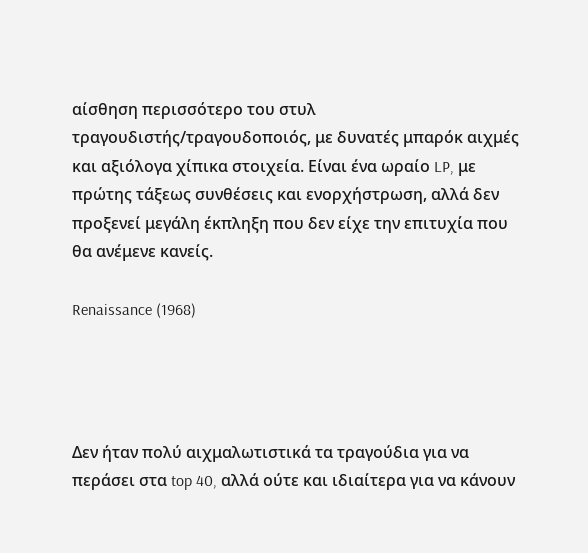αίσθηση περισσότερο του στυλ τραγουδιστής/τραγουδοποιός, με δυνατές μπαρόκ αιχμές και αξιόλογα χίπικα στοιχεία. Είναι ένα ωραίο LP, με πρώτης τάξεως συνθέσεις και ενορχήστρωση, αλλά δεν προξενεί μεγάλη έκπληξη που δεν είχε την επιτυχία που θα ανέμενε κανείς.

Renaissance (1968)




Δεν ήταν πολύ αιχμαλωτιστικά τα τραγούδια για να περάσει στα top 40, αλλά ούτε και ιδιαίτερα για να κάνουν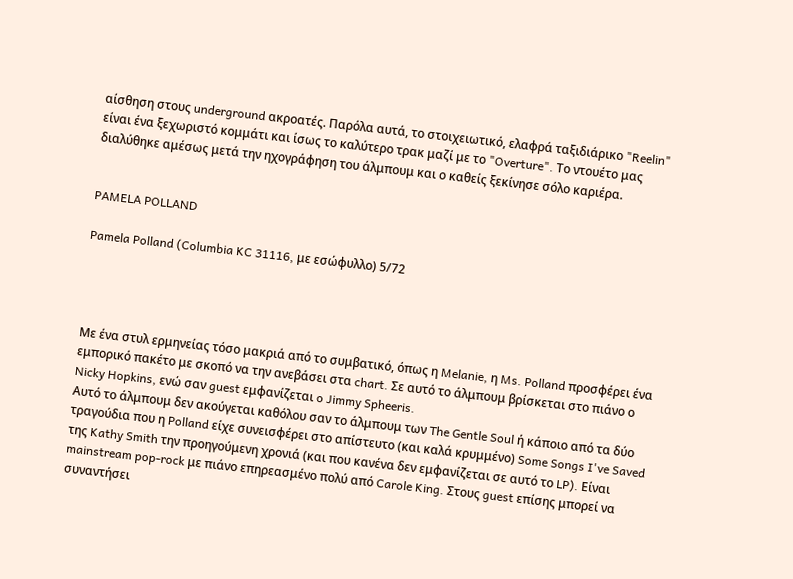αίσθηση στους underground ακροατές. Παρόλα αυτά, το στοιχειωτικό, ελαφρά ταξιδιάρικο "Reelin" είναι ένα ξεχωριστό κομμάτι και ίσως το καλύτερο τρακ μαζί με το "Overture". Το ντουέτο μας διαλύθηκε αμέσως μετά την ηχογράφηση του άλμπουμ και ο καθείς ξεκίνησε σόλο καριέρα.


PAMELA POLLAND

Pamela Polland (Columbia KC 31116, με εσώφυλλο) 5/72




Με ένα στυλ ερμηνείας τόσο μακριά από το συμβατικό, όπως η Melanie, η Ms. Polland προσφέρει ένα εμπορικό πακέτο με σκοπό να την ανεβάσει στα chart. Σε αυτό το άλμπουμ βρίσκεται στο πιάνο ο Nicky Hopkins, ενώ σαν guest εμφανίζεται o Jimmy Spheeris.
Αυτό το άλμπουμ δεν ακούγεται καθόλου σαν το άλμπουμ των The Gentle Soul ή κάποιο από τα δύο τραγούδια που η Polland είχε συνεισφέρει στο απίστευτο (και καλά κρυμμένο) Some Songs I've Saved της Kathy Smith την προηγούμενη χρονιά (και που κανένα δεν εμφανίζεται σε αυτό το LP). Είναι mainstream pop-rock με πιάνο επηρεασμένο πολύ από Carole King. Στους guest επίσης μπορεί να συναντήσει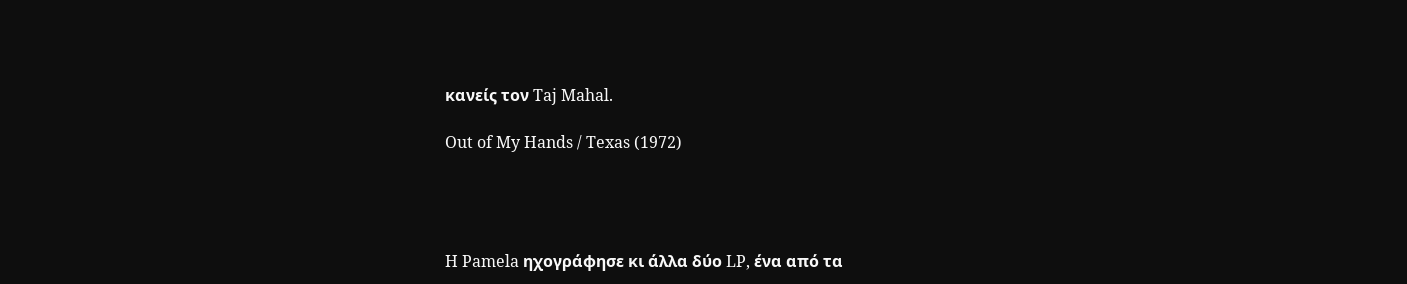κανείς τον Taj Mahal.

Out of My Hands / Texas (1972)




H Pamela ηχογράφησε κι άλλα δύο LP, ένα από τα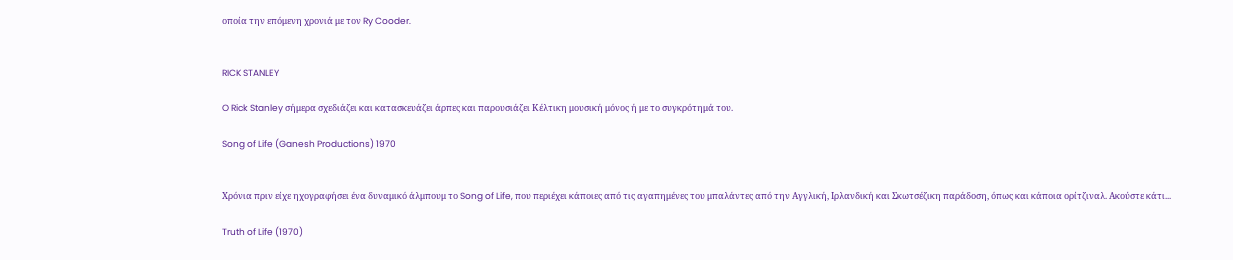οποία την επόμενη χρονιά με τον Ry Cooder.


RICK STANLEY

O Rick Stanley σήμερα σχεδιάζει και κατασκευάζει άρπες και παρουσιάζει Κέλτικη μουσική μόνος ή με το συγκρότημά του.

Song of Life (Ganesh Productions) 1970


Χρόνια πριν είχε ηχογραφήσει ένα δυναμικό άλμπουμ το Song of Life, που περιέχει κάποιες από τις αγαπημένες του μπαλάντες από την Αγγλική, Ιρλανδική και Σκωτσέζικη παράδοση, όπως και κάποια ορίτζιναλ. Ακούστε κάτι...

Truth of Life (1970)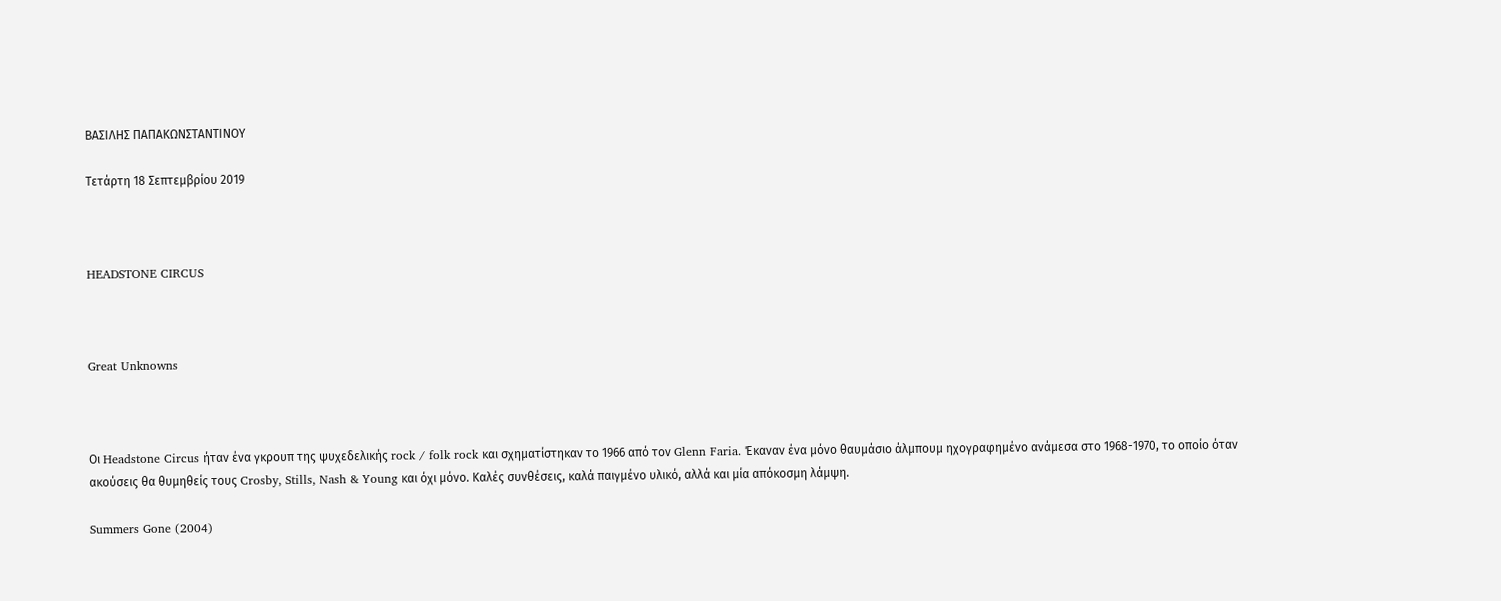ΒΑΣΙΛΗΣ ΠΑΠΑΚΩΝΣΤΑΝΤΙΝΟΥ

Τετάρτη 18 Σεπτεμβρίου 2019



HEADSTONE CIRCUS



Great Unknowns



Οι Headstone Circus ήταν ένα γκρουπ της ψυχεδελικής rock / folk rock και σχηματίστηκαν το 1966 από τον Glenn Faria. Έκαναν ένα μόνο θαυμάσιο άλμπουμ ηχογραφημένο ανάμεσα στο 1968-1970, το οποίο όταν ακούσεις θα θυμηθείς τους Crosby, Stills, Nash & Young και όχι μόνο. Καλές συνθέσεις, καλά παιγμένο υλικό, αλλά και μία απόκοσμη λάμψη.

Summers Gone (2004)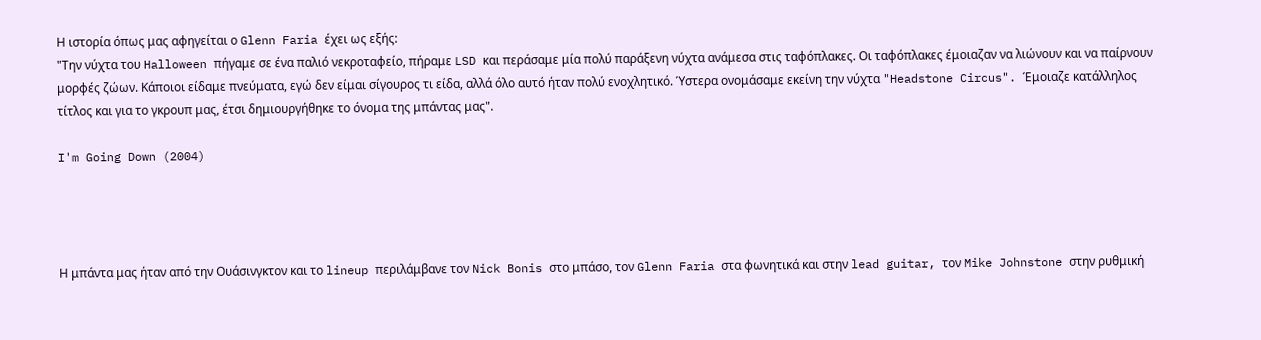Η ιστορία όπως μας αφηγείται ο Glenn Faria έχει ως εξής:
"Την νύχτα του Halloween πήγαμε σε ένα παλιό νεκροταφείο, πήραμε LSD και περάσαμε μία πολύ παράξενη νύχτα ανάμεσα στις ταφόπλακες. Οι ταφόπλακες έμοιαζαν να λιώνουν και να παίρνουν μορφές ζώων. Κάποιοι είδαμε πνεύματα, εγώ δεν είμαι σίγουρος τι είδα, αλλά όλο αυτό ήταν πολύ ενοχλητικό. Ύστερα ονομάσαμε εκείνη την νύχτα "Headstone Circus". Έμοιαζε κατάλληλος τίτλος και για το γκρουπ μας, έτσι δημιουργήθηκε το όνομα της μπάντας μας".

I'm Going Down (2004)




Η μπάντα μας ήταν από την Ουάσινγκτον και το lineup περιλάμβανε τον Nick Bonis στο μπάσο, τον Glenn Faria στα φωνητικά και στην lead guitar, τον Mike Johnstone στην ρυθμική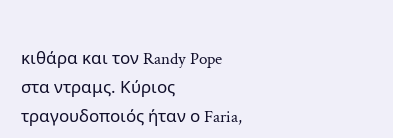κιθάρα και τον Randy Pope στα ντραμς. Κύριος τραγουδοποιός ήταν ο Faria,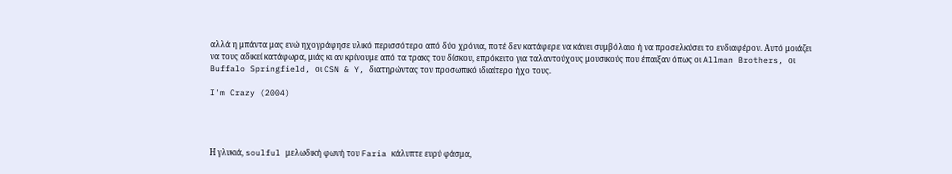αλλά η μπάντα μας ενώ ηχογράφησε υλικό περισσότερο από δύο χρόνια, ποτέ δεν κατάφερε να κάνει συμβόλαιο ή να προσελκύσει το ενδιαφέρον. Αυτό μοιάζει να τους αδικεί κατάφωρα, μιάς κι αν κρίνουμε από τα τρακς του δίσκου, επρόκειτο για ταλαντούχους μουσικούς που έπαιξαν όπως οι Allman Brothers, οι Buffalo Springfield, οι CSN & Y, διατηρώντας τον προσωπικό ιδιαίτερο ήχο τους.

I'm Crazy (2004)




Η γλυκιά, soulful μελωδική φωνή του Faria κάλυπτε ευρύ φάσμα,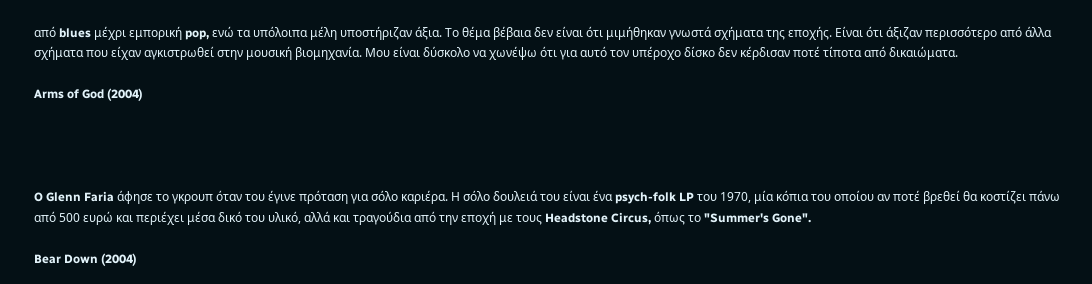από blues μέχρι εμπορική pop, ενώ τα υπόλοιπα μέλη υποστήριζαν άξια. Το θέμα βέβαια δεν είναι ότι μιμήθηκαν γνωστά σχήματα της εποχής. Είναι ότι άξιζαν περισσότερο από άλλα σχήματα που είχαν αγκιστρωθεί στην μουσική βιομηχανία. Μου είναι δύσκολο να χωνέψω ότι για αυτό τον υπέροχο δίσκο δεν κέρδισαν ποτέ τίποτα από δικαιώματα.

Arms of God (2004)




O Glenn Faria άφησε το γκρουπ όταν του έγινε πρόταση για σόλο καριέρα. Η σόλο δουλειά του είναι ένα psych-folk LP του 1970, μία κόπια του οποίου αν ποτέ βρεθεί θα κοστίζει πάνω από 500 ευρώ και περιέχει μέσα δικό του υλικό, αλλά και τραγούδια από την εποχή με τους Headstone Circus, όπως το "Summer's Gone".

Bear Down (2004)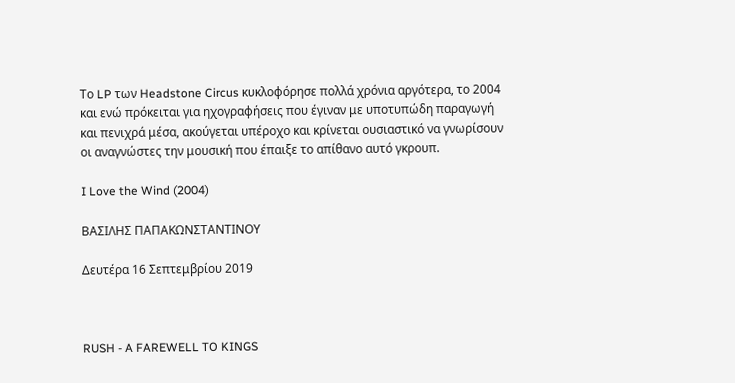Το LP των Headstone Circus κυκλοφόρησε πολλά χρόνια αργότερα, το 2004 και ενώ πρόκειται για ηχογραφήσεις που έγιναν με υποτυπώδη παραγωγή και πενιχρά μέσα, ακούγεται υπέροχο και κρίνεται ουσιαστικό να γνωρίσουν οι αναγνώστες την μουσική που έπαιξε το απίθανο αυτό γκρουπ.

I Love the Wind (2004)

ΒΑΣΙΛΗΣ ΠΑΠΑΚΩΝΣΤΑΝΤΙΝΟΥ

Δευτέρα 16 Σεπτεμβρίου 2019



RUSH - A FAREWELL TO KINGS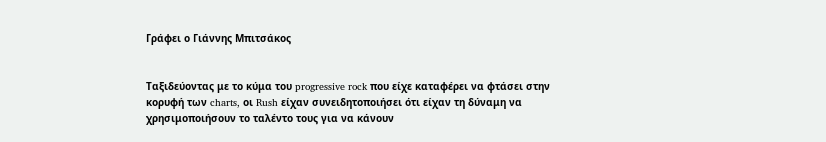Γράφει ο Γιάννης Μπιτσάκος


Ταξιδεύοντας με το κύμα του progressive rock που είχε καταφέρει να φτάσει στην κορυφή των charts, οι Rush είχαν συνειδητοποιήσει ότι είχαν τη δύναμη να χρησιμοποιήσουν το ταλέντο τους για να κάνουν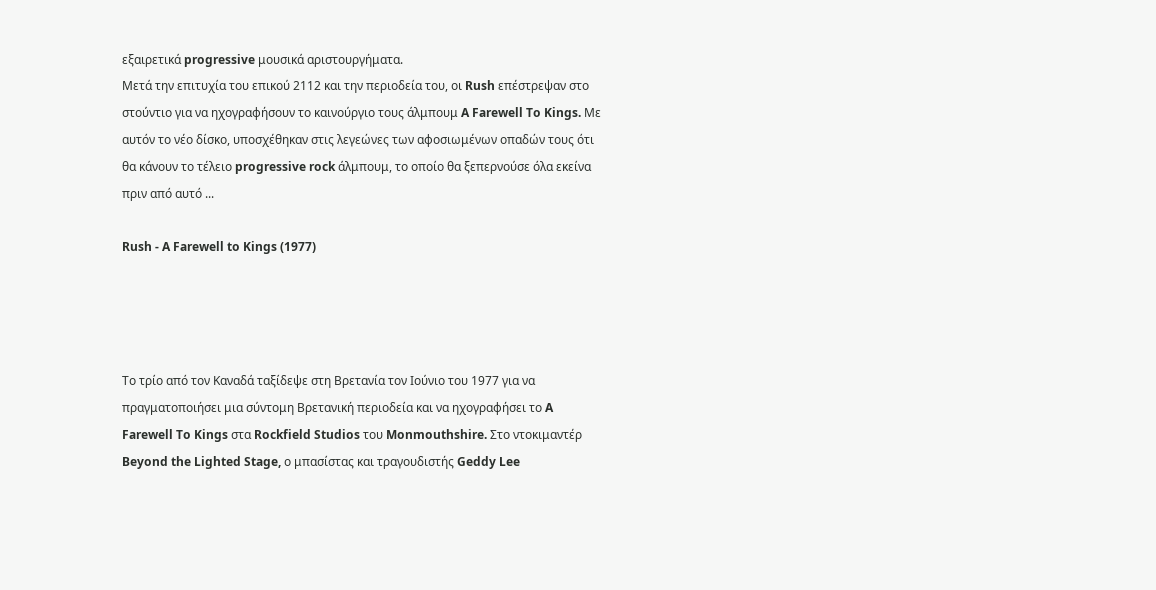εξαιρετικά progressive μουσικά αριστουργήματα.
Μετά την επιτυχία του επικού 2112 και την περιοδεία του, οι Rush επέστρεψαν στο στούντιο για να ηχογραφήσουν το καινούργιο τους άλμπουμ A Farewell To Kings. Με αυτόν το νέο δίσκο, υποσχέθηκαν στις λεγεώνες των αφοσιωμένων οπαδών τους ότι θα κάνουν το τέλειο progressive rock άλμπουμ, το οποίο θα ξεπερνούσε όλα εκείνα πριν από αυτό ...

Rush - A Farewell to Kings (1977)




Το τρίο από τον Καναδά ταξίδεψε στη Βρετανία τον Ιούνιο του 1977 για να πραγματοποιήσει μια σύντομη Βρετανική περιοδεία και να ηχογραφήσει το A Farewell To Kings στα Rockfield Studios του Monmouthshire. Στο ντοκιμαντέρ Beyond the Lighted Stage, ο μπασίστας και τραγουδιστής Geddy Lee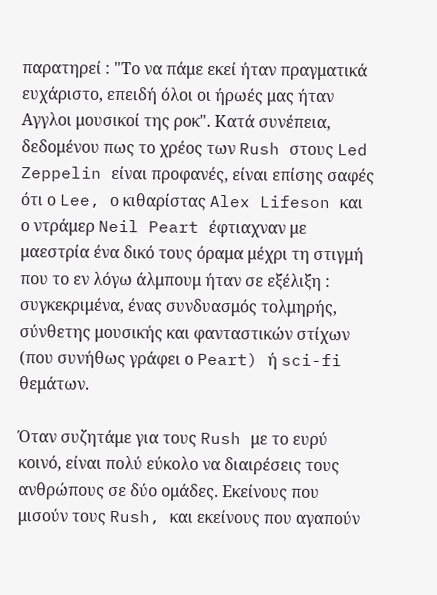παρατηρεί : "Το να πάμε εκεί ήταν πραγματικά ευχάριστο, επειδή όλοι οι ήρωές μας ήταν Αγγλοι μουσικοί της ροκ". Κατά συνέπεια, δεδομένου πως το χρέος των Rush στους Led Zeppelin είναι προφανές, είναι επίσης σαφές ότι ο Lee, ο κιθαρίστας Alex Lifeson και ο ντράμερ Neil Peart έφτιαχναν με μαεστρία ένα δικό τους όραμα μέχρι τη στιγμή που το εν λόγω άλμπουμ ήταν σε εξέλιξη : συγκεκριμένα, ένας συνδυασμός τολμηρής, σύνθετης μουσικής και φανταστικών στίχων (που συνήθως γράφει ο Peart) ή sci-fi θεμάτων.

Όταν συζητάμε για τους Rush με το ευρύ κοινό, είναι πολύ εύκολο να διαιρέσεις τους ανθρώπους σε δύο ομάδες. Εκείνους που μισούν τους Rush, και εκείνους που αγαπούν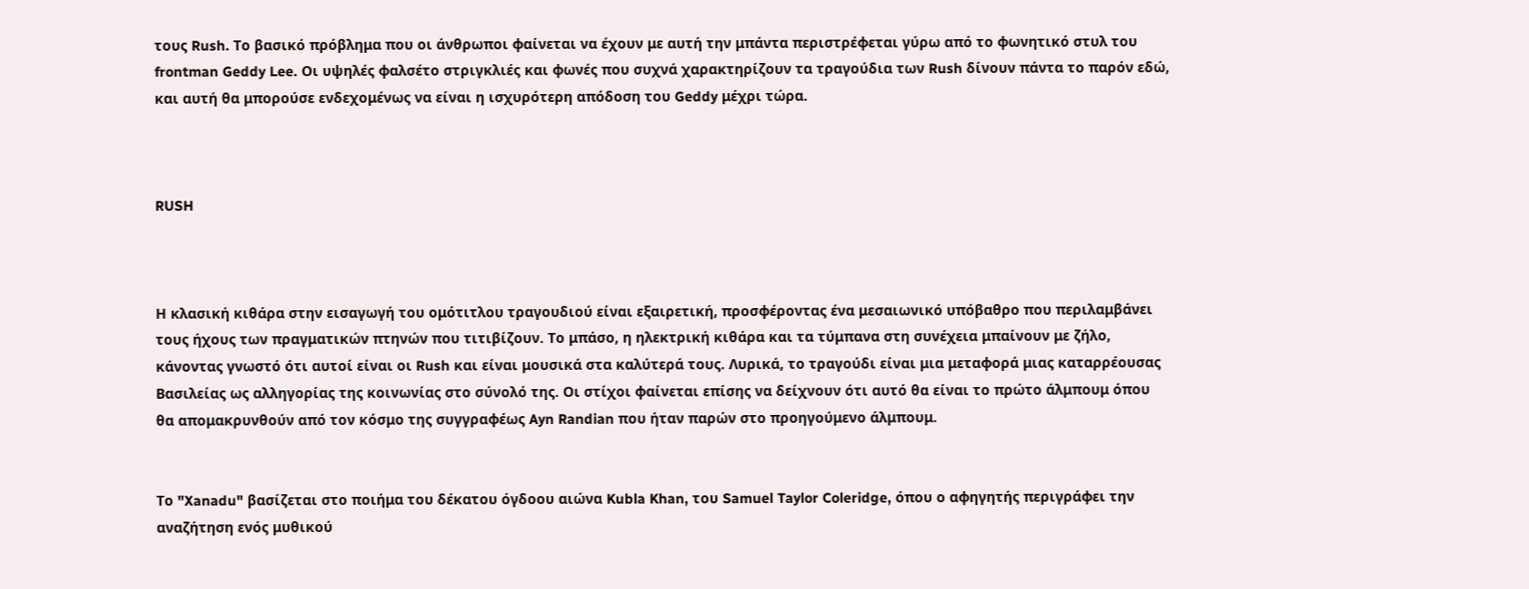τους Rush. Το βασικό πρόβλημα που οι άνθρωποι φαίνεται να έχουν με αυτή την μπάντα περιστρέφεται γύρω από το φωνητικό στυλ του frontman Geddy Lee. Οι υψηλές φαλσέτο στριγκλιές και φωνές που συχνά χαρακτηρίζουν τα τραγούδια των Rush δίνουν πάντα το παρόν εδώ, και αυτή θα μπορούσε ενδεχομένως να είναι η ισχυρότερη απόδοση του Geddy μέχρι τώρα.



RUSH



Η κλασική κιθάρα στην εισαγωγή του ομότιτλου τραγουδιού είναι εξαιρετική, προσφέροντας ένα μεσαιωνικό υπόβαθρο που περιλαμβάνει τους ήχους των πραγματικών πτηνών που τιτιβίζουν. Το μπάσο, η ηλεκτρική κιθάρα και τα τύμπανα στη συνέχεια μπαίνουν με ζήλο, κάνοντας γνωστό ότι αυτοί είναι οι Rush και είναι μουσικά στα καλύτερά τους. Λυρικά, το τραγούδι είναι μια μεταφορά μιας καταρρέουσας Βασιλείας ως αλληγορίας της κοινωνίας στο σύνολό της. Οι στίχοι φαίνεται επίσης να δείχνουν ότι αυτό θα είναι το πρώτο άλμπουμ όπου θα απομακρυνθούν από τον κόσμο της συγγραφέως Ayn Randian που ήταν παρών στο προηγούμενο άλμπουμ.


Το "Xanadu" βασίζεται στο ποιήμα του δέκατου όγδοου αιώνα Kubla Khan, του Samuel Taylor Coleridge, όπου ο αφηγητής περιγράφει την αναζήτηση ενός μυθικού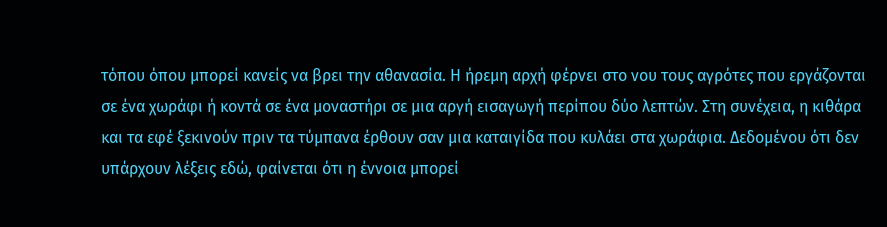τόπου όπου μπορεί κανείς να βρει την αθανασία. Η ήρεμη αρχή φέρνει στο νου τους αγρότες που εργάζονται σε ένα χωράφι ή κοντά σε ένα μοναστήρι σε μια αργή εισαγωγή περίπου δύο λεπτών. Στη συνέχεια, η κιθάρα και τα εφέ ξεκινούν πριν τα τύμπανα έρθουν σαν μια καταιγίδα που κυλάει στα χωράφια. Δεδομένου ότι δεν υπάρχουν λέξεις εδώ, φαίνεται ότι η έννοια μπορεί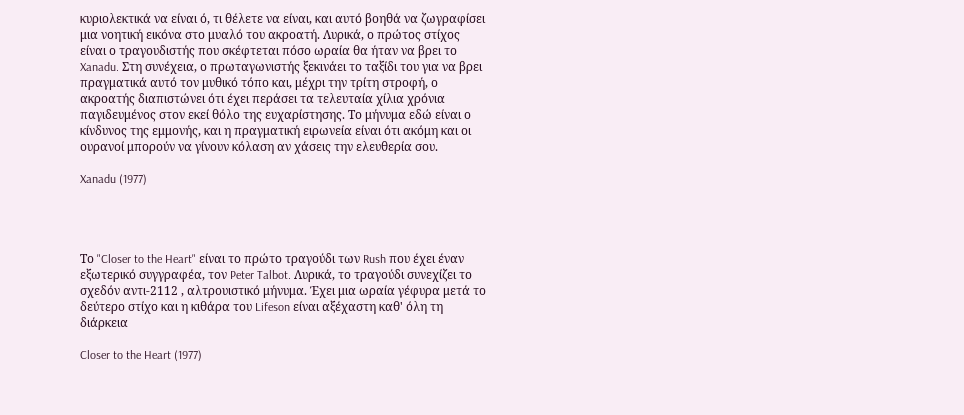κυριολεκτικά να είναι ό, τι θέλετε να είναι, και αυτό βοηθά να ζωγραφίσει μια νοητική εικόνα στο μυαλό του ακροατή. Λυρικά, ο πρώτος στίχος είναι ο τραγουδιστής που σκέφτεται πόσο ωραία θα ήταν να βρει το Xanadu. Στη συνέχεια, ο πρωταγωνιστής ξεκινάει το ταξίδι του για να βρει πραγματικά αυτό τον μυθικό τόπο και, μέχρι την τρίτη στροφή, ο ακροατής διαπιστώνει ότι έχει περάσει τα τελευταία χίλια χρόνια παγιδευμένος στον εκεί θόλο της ευχαρίστησης. Το μήνυμα εδώ είναι ο κίνδυνος της εμμονής, και η πραγματική ειρωνεία είναι ότι ακόμη και οι ουρανοί μπορούν να γίνουν κόλαση αν χάσεις την ελευθερία σου.

Xanadu (1977)




Το "Closer to the Heart" είναι το πρώτο τραγούδι των Rush που έχει έναν εξωτερικό συγγραφέα, τον Peter Talbot. Λυρικά, το τραγούδι συνεχίζει το σχεδόν αντι-2112 , αλτρουιστικό μήνυμα. Έχει μια ωραία γέφυρα μετά το δεύτερο στίχο και η κιθάρα του Lifeson είναι αξέχαστη καθ' όλη τη διάρκεια

Closer to the Heart (1977)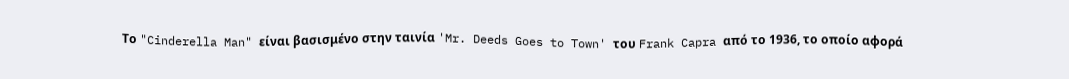Το "Cinderella Man" είναι βασισμένο στην ταινία 'Mr. Deeds Goes to Town' του Frank Capra από το 1936, το οποίο αφορά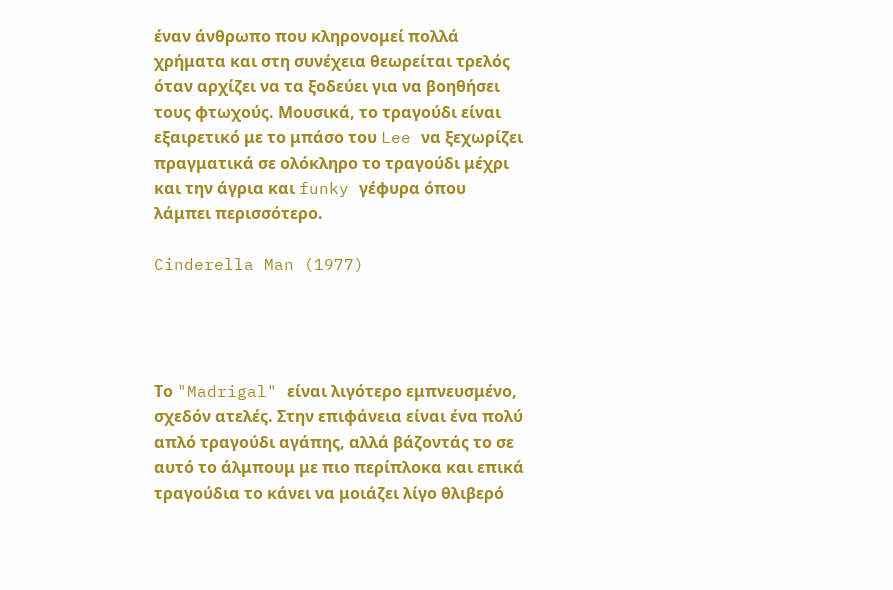έναν άνθρωπο που κληρονομεί πολλά χρήματα και στη συνέχεια θεωρείται τρελός όταν αρχίζει να τα ξοδεύει για να βοηθήσει τους φτωχούς. Μουσικά, το τραγούδι είναι εξαιρετικό με το μπάσο του Lee να ξεχωρίζει πραγματικά σε ολόκληρο το τραγούδι μέχρι και την άγρια και funky γέφυρα όπου λάμπει περισσότερο.

Cinderella Man (1977)




Το "Madrigal" είναι λιγότερο εμπνευσμένο, σχεδόν ατελές. Στην επιφάνεια είναι ένα πολύ απλό τραγούδι αγάπης, αλλά βάζοντάς το σε αυτό το άλμπουμ με πιο περίπλοκα και επικά τραγούδια το κάνει να μοιάζει λίγο θλιβερό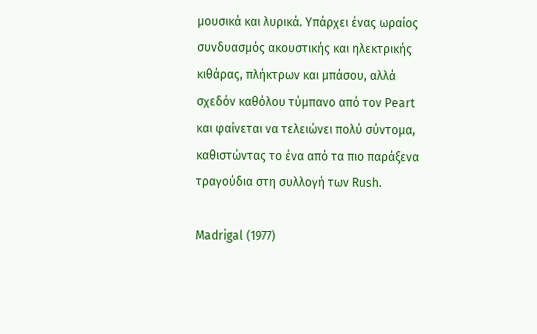μουσικά και λυρικά. Υπάρχει ένας ωραίος συνδυασμός ακουστικής και ηλεκτρικής κιθάρας, πλήκτρων και μπάσου, αλλά σχεδόν καθόλου τύμπανο από τον Peart και φαίνεται να τελειώνει πολύ σύντομα, καθιστώντας το ένα από τα πιο παράξενα τραγούδια στη συλλογή των Rush.

Madrigal (1977)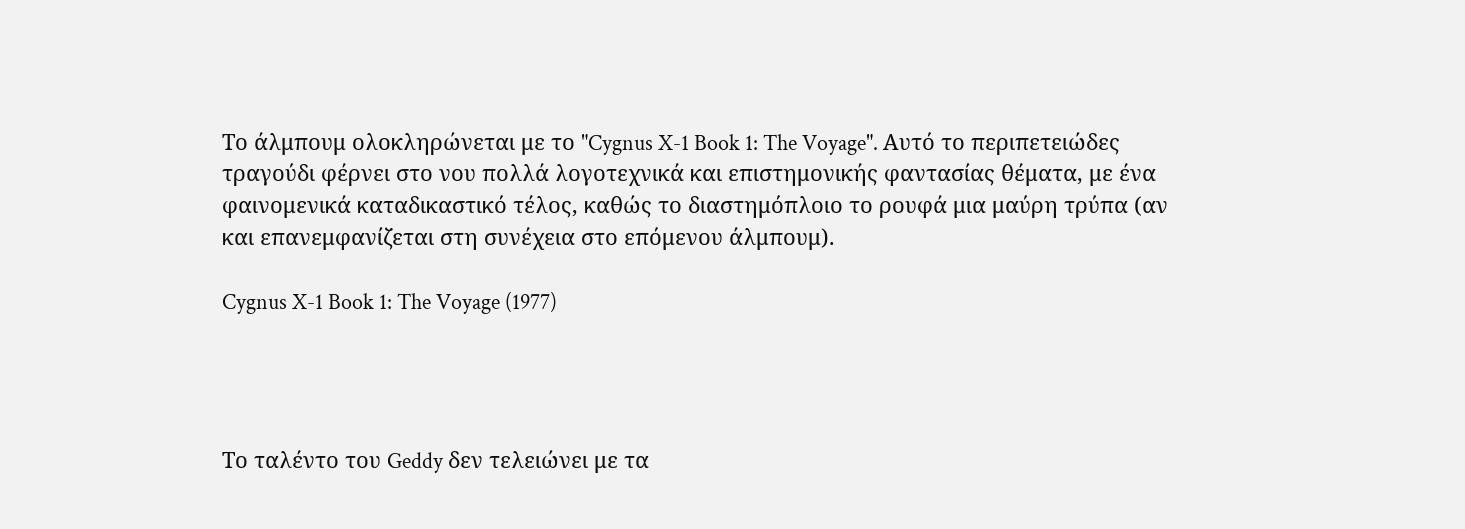Το άλμπουμ ολοκληρώνεται με το "Cygnus X-1 Book 1: The Voyage". Αυτό το περιπετειώδες τραγούδι φέρνει στο νου πολλά λογοτεχνικά και επιστημονικής φαντασίας θέματα, με ένα φαινομενικά καταδικαστικό τέλος, καθώς το διαστημόπλοιο το ρουφά μια μαύρη τρύπα (αν και επανεμφανίζεται στη συνέχεια στο επόμενου άλμπουμ).

Cygnus X-1 Book 1: The Voyage (1977)




Το ταλέντο του Geddy δεν τελειώνει με τα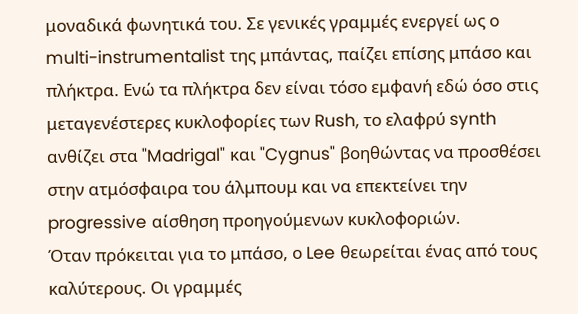μοναδικά φωνητικά του. Σε γενικές γραμμές ενεργεί ως ο multi-instrumentalist της μπάντας, παίζει επίσης μπάσο και πλήκτρα. Ενώ τα πλήκτρα δεν είναι τόσο εμφανή εδώ όσο στις μεταγενέστερες κυκλοφορίες των Rush, το ελαφρύ synth ανθίζει στα "Madrigal" και "Cygnus" βοηθώντας να προσθέσει στην ατμόσφαιρα του άλμπουμ και να επεκτείνει την progressive αίσθηση προηγούμενων κυκλοφοριών.
Όταν πρόκειται για το μπάσο, ο Lee θεωρείται ένας από τους καλύτερους. Οι γραμμές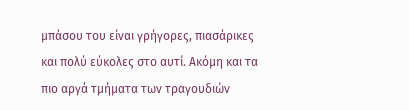μπάσου του είναι γρήγορες, πιασάρικες και πολύ εύκολες στο αυτί. Ακόμη και τα πιο αργά τμήματα των τραγουδιών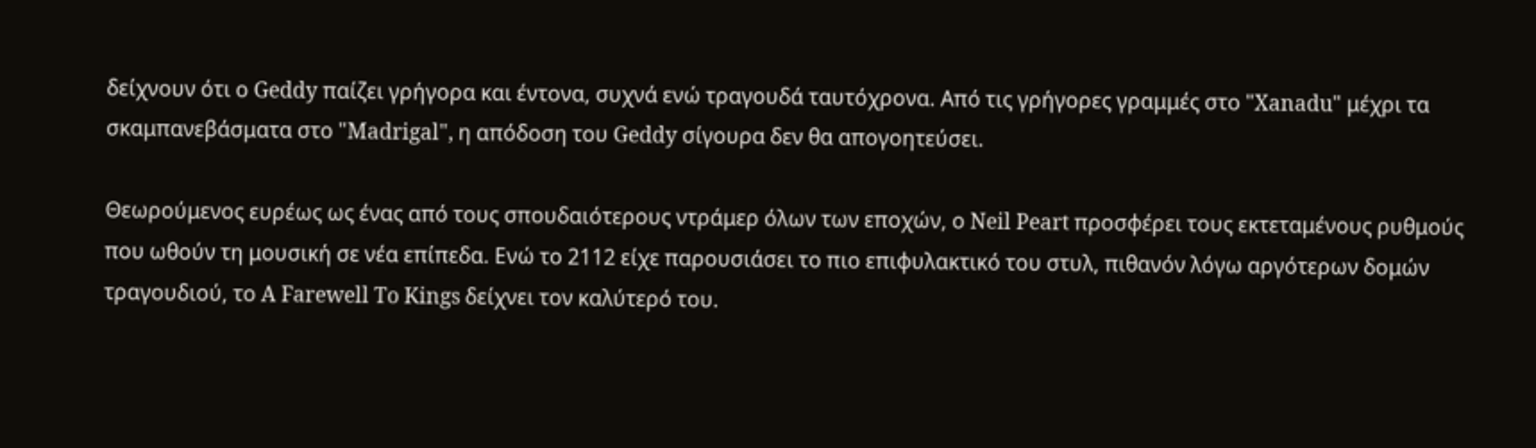δείχνουν ότι ο Geddy παίζει γρήγορα και έντονα, συχνά ενώ τραγουδά ταυτόχρονα. Από τις γρήγορες γραμμές στο "Xanadu" μέχρι τα σκαμπανεβάσματα στο "Madrigal", η απόδοση του Geddy σίγουρα δεν θα απογοητεύσει.

Θεωρούμενος ευρέως ως ένας από τους σπουδαιότερους ντράμερ όλων των εποχών, ο Neil Peart προσφέρει τους εκτεταμένους ρυθμούς που ωθούν τη μουσική σε νέα επίπεδα. Ενώ το 2112 είχε παρουσιάσει το πιο επιφυλακτικό του στυλ, πιθανόν λόγω αργότερων δομών τραγουδιού, το A Farewell To Kings δείχνει τον καλύτερό του.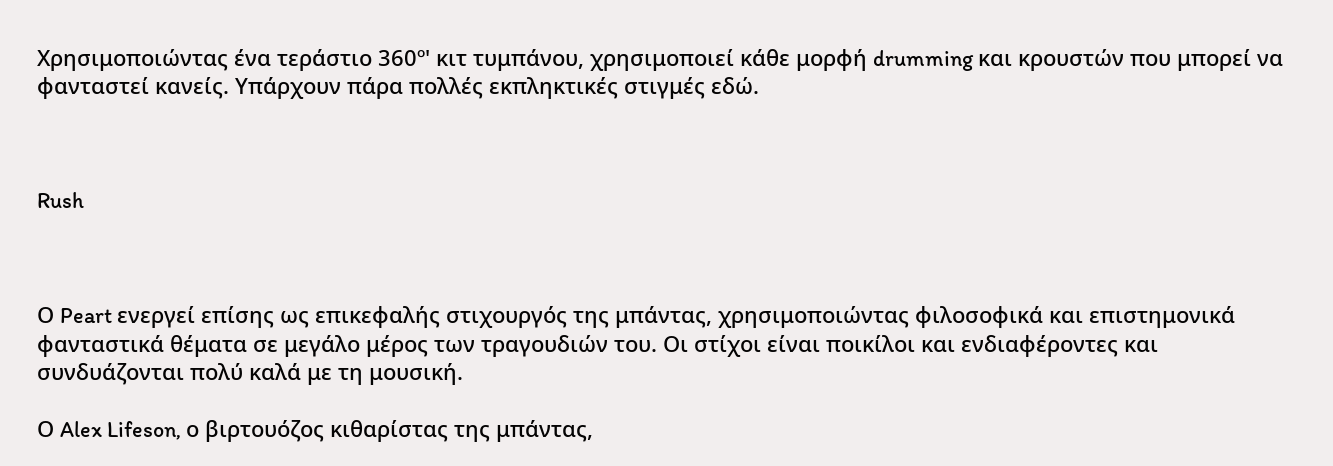Χρησιμοποιώντας ένα τεράστιο 360º' κιτ τυμπάνου, χρησιμοποιεί κάθε μορφή drumming και κρουστών που μπορεί να φανταστεί κανείς. Υπάρχουν πάρα πολλές εκπληκτικές στιγμές εδώ.



Rush



Ο Peart ενεργεί επίσης ως επικεφαλής στιχουργός της μπάντας, χρησιμοποιώντας φιλοσοφικά και επιστημονικά φανταστικά θέματα σε μεγάλο μέρος των τραγουδιών του. Οι στίχοι είναι ποικίλοι και ενδιαφέροντες και συνδυάζονται πολύ καλά με τη μουσική.

Ο Alex Lifeson, ο βιρτουόζος κιθαρίστας της μπάντας,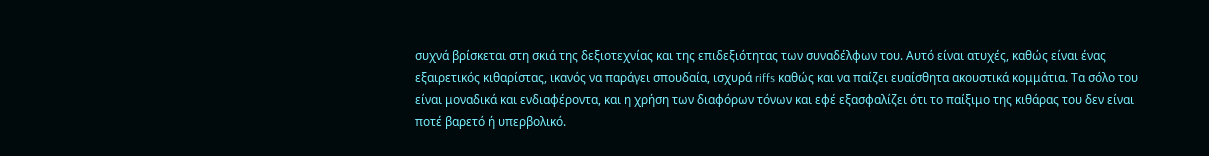συχνά βρίσκεται στη σκιά της δεξιοτεχνίας και της επιδεξιότητας των συναδέλφων του. Αυτό είναι ατυχές, καθώς είναι ένας εξαιρετικός κιθαρίστας, ικανός να παράγει σπουδαία, ισχυρά riffs καθώς και να παίζει ευαίσθητα ακουστικά κομμάτια. Τα σόλο του είναι μοναδικά και ενδιαφέροντα, και η χρήση των διαφόρων τόνων και εφέ εξασφαλίζει ότι το παίξιμο της κιθάρας του δεν είναι ποτέ βαρετό ή υπερβολικό.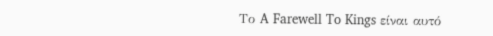Το A Farewell To Kings είναι αυτό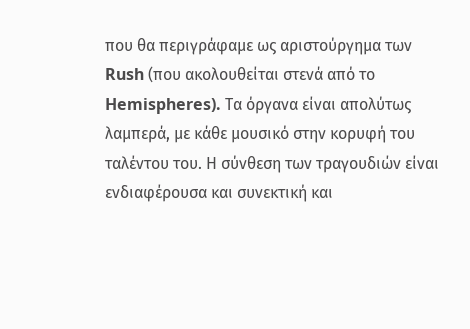που θα περιγράφαμε ως αριστούργημα των Rush (που ακολουθείται στενά από τo Hemispheres). Τα όργανα είναι απολύτως λαμπερά, με κάθε μουσικό στην κορυφή του ταλέντου του. Η σύνθεση των τραγουδιών είναι ενδιαφέρουσα και συνεκτική και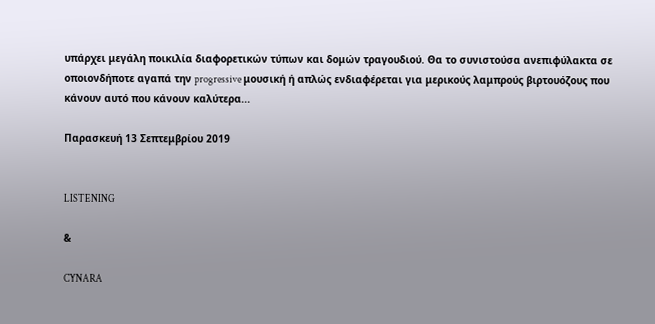υπάρχει μεγάλη ποικιλία διαφορετικών τύπων και δομών τραγουδιού. Θα το συνιστούσα ανεπιφύλακτα σε οποιονδήποτε αγαπά την progressive μουσική ή απλώς ενδιαφέρεται για μερικούς λαμπρούς βιρτουόζους που κάνουν αυτό που κάνουν καλύτερα...

Παρασκευή 13 Σεπτεμβρίου 2019


LISTENING

&

CYNARA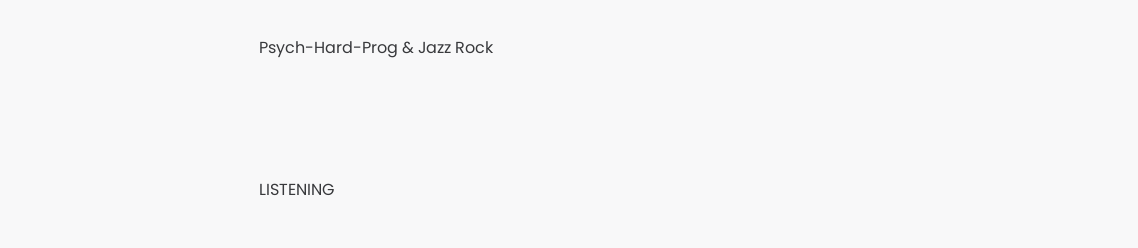Psych-Hard-Prog & Jazz Rock




LISTENING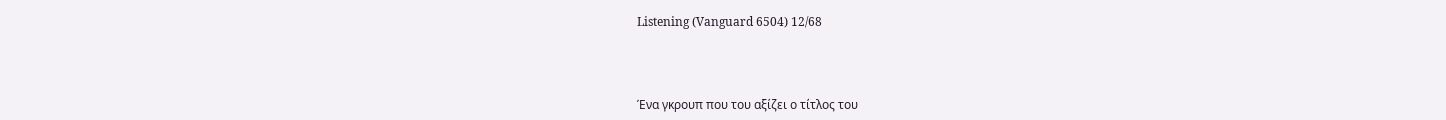Listening (Vanguard 6504) 12/68



Ένα γκρουπ που του αξίζει ο τίτλος του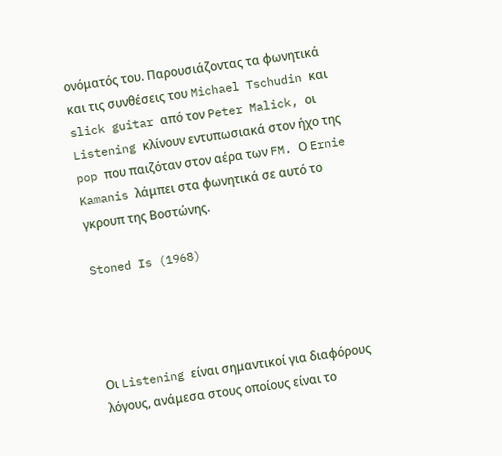ονόματός του. Παρουσιάζοντας τα φωνητικά και τις συνθέσεις του Michael Tschudin και slick guitar από τον Peter Malick, οι Listening κλίνουν εντυπωσιακά στον ήχο της pop που παιζόταν στον αέρα των FM. Ο Ernie Kamanis λάμπει στα φωνητικά σε αυτό το γκρουπ της Βοστώνης.

Stoned Is (1968)




Οι Listening είναι σημαντικοί για διαφόρους λόγους, ανάμεσα στους οποίους είναι το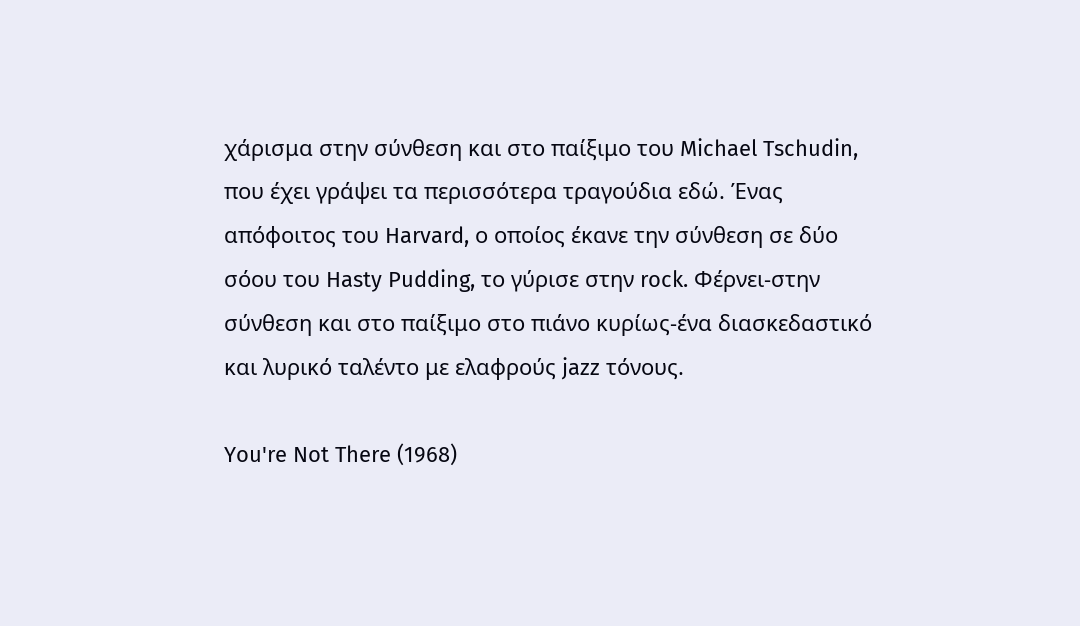χάρισμα στην σύνθεση και στο παίξιμο του Michael Tschudin, που έχει γράψει τα περισσότερα τραγούδια εδώ. Ένας απόφοιτος του Harvard, ο οποίος έκανε την σύνθεση σε δύο σόου του Hasty Pudding, το γύρισε στην rock. Φέρνει-στην σύνθεση και στο παίξιμο στο πιάνο κυρίως-ένα διασκεδαστικό και λυρικό ταλέντο με ελαφρούς jazz τόνους.

You're Not There (1968)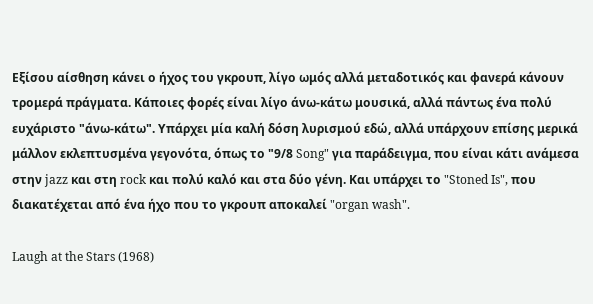Εξίσου αίσθηση κάνει ο ήχος του γκρουπ, λίγο ωμός αλλά μεταδοτικός και φανερά κάνουν τρομερά πράγματα. Κάποιες φορές είναι λίγο άνω-κάτω μουσικά, αλλά πάντως ένα πολύ ευχάριστο "άνω-κάτω". Υπάρχει μία καλή δόση λυρισμού εδώ, αλλά υπάρχουν επίσης μερικά μάλλον εκλεπτυσμένα γεγονότα, όπως το "9/8 Song" για παράδειγμα, που είναι κάτι ανάμεσα στην jazz και στη rock και πολύ καλό και στα δύο γένη. Και υπάρχει το "Stoned Is", που διακατέχεται από ένα ήχο που το γκρουπ αποκαλεί "organ wash".

Laugh at the Stars (1968)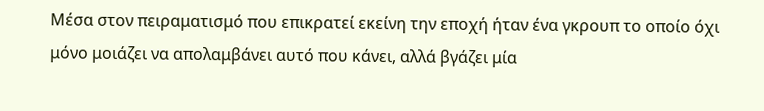Μέσα στον πειραματισμό που επικρατεί εκείνη την εποχή ήταν ένα γκρουπ το οποίο όχι μόνο μοιάζει να απολαμβάνει αυτό που κάνει, αλλά βγάζει μία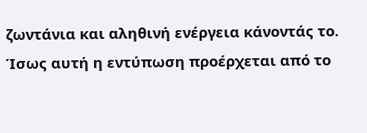ζωντάνια και αληθινή ενέργεια κάνοντάς το. Ίσως αυτή η εντύπωση προέρχεται από το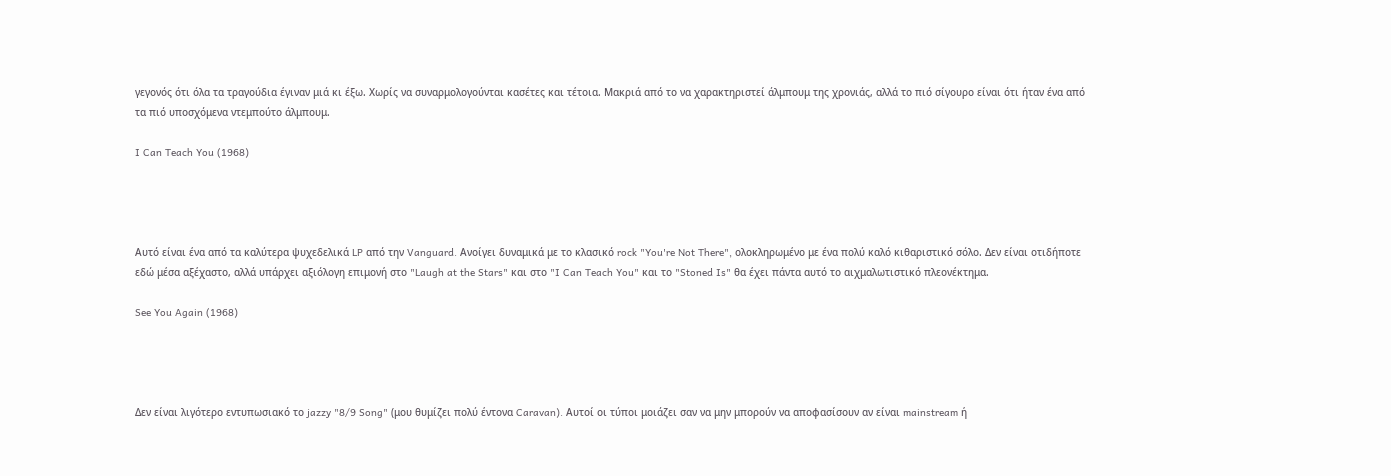γεγονός ότι όλα τα τραγούδια έγιναν μιά κι έξω. Χωρίς να συναρμολογούνται κασέτες και τέτοια. Μακριά από το να χαρακτηριστεί άλμπουμ της χρονιάς, αλλά το πιό σίγουρο είναι ότι ήταν ένα από τα πιό υποσχόμενα ντεμπούτο άλμπουμ.

I Can Teach You (1968)




Αυτό είναι ένα από τα καλύτερα ψυχεδελικά LP από την Vanguard. Ανοίγει δυναμικά με το κλασικό rock "You're Not There", ολοκληρωμένο με ένα πολύ καλό κιθαριστικό σόλο. Δεν είναι οτιδήποτε εδώ μέσα αξέχαστο, αλλά υπάρχει αξιόλογη επιμονή στο "Laugh at the Stars" και στο "I Can Teach You" και το "Stoned Is" θα έχει πάντα αυτό το αιχμαλωτιστικό πλεονέκτημα.

See You Again (1968)




Δεν είναι λιγότερο εντυπωσιακό το jazzy "8/9 Song" (μου θυμίζει πολύ έντονα Caravan). Αυτοί οι τύποι μοιάζει σαν να μην μπορούν να αποφασίσουν αν είναι mainstream ή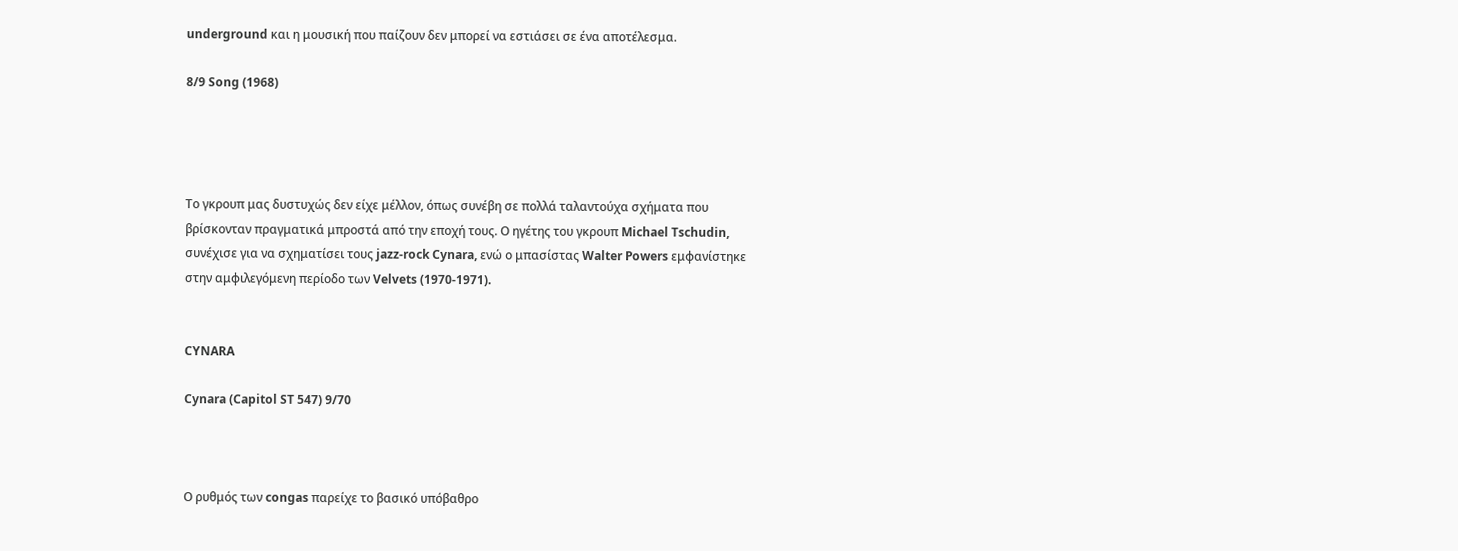underground και η μουσική που παίζουν δεν μπορεί να εστιάσει σε ένα αποτέλεσμα.

8/9 Song (1968)




Το γκρουπ μας δυστυχώς δεν είχε μέλλον, όπως συνέβη σε πολλά ταλαντούχα σχήματα που βρίσκονταν πραγματικά μπροστά από την εποχή τους. Ο ηγέτης του γκρουπ Michael Tschudin, συνέχισε για να σχηματίσει τους jazz-rock Cynara, ενώ ο μπασίστας Walter Powers εμφανίστηκε στην αμφιλεγόμενη περίοδο των Velvets (1970-1971).


CYNARA

Cynara (Capitol ST 547) 9/70



Ο ρυθμός των congas παρείχε το βασικό υπόβαθρο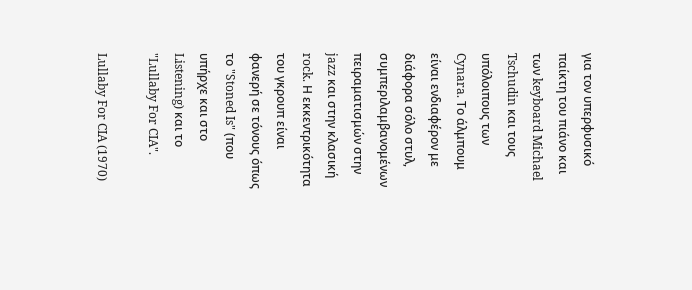για τον υπερφυσικό παίκτη του πιάνο και των keyboard Michael Tschudin και τους υπόλοιπους των Cynara. Το άλμπουμ είναι ενδιαφέρον με διάφορα σόλο στυλ, συμπεριλαμβανομένων πειραματισμών στην jazz και στην κλασική rock. Η εκκεντρικότητα του γκρουπ είναι φανερή σε τόνους όπως το "Stoned Is" (που υπήρχε και στο Listening) και το "Lullaby For CIA".

Lullaby For CIA (1970)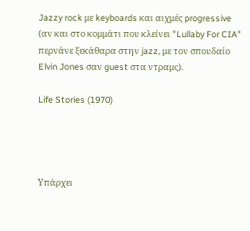Jazzy rock με keyboards και αιχμές progressive (αν και στο κομμάτι που κλείνει "Lullaby For CIA" περνάνε ξεκάθαρα στην jazz, με τον σπουδαίο Elvin Jones σαν guest στα ντραμς).

Life Stories (1970)




Υπάρχει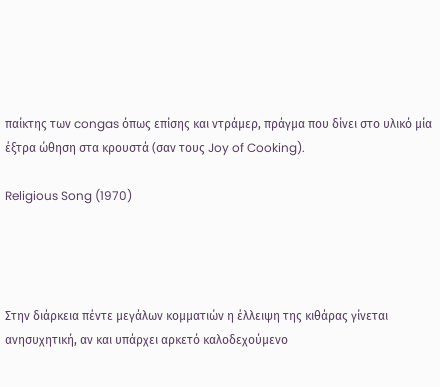παίκτης των congas όπως επίσης και ντράμερ, πράγμα που δίνει στο υλικό μία έξτρα ώθηση στα κρουστά (σαν τους Joy of Cooking).

Religious Song (1970)




Στην διάρκεια πέντε μεγάλων κομματιών η έλλειψη της κιθάρας γίνεται ανησυχητική, αν και υπάρχει αρκετό καλοδεχούμενο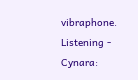vibraphone.
Listening - Cynara: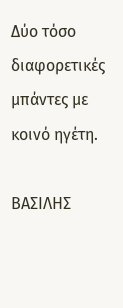Δύο τόσο διαφορετικές μπάντες με κοινό ηγέτη.

ΒΑΣΙΛΗΣ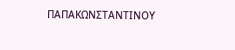ΠΑΠΑΚΩΝΣΤΑΝΤΙΝΟΥ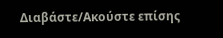Διαβάστε/Ακούστε επίσης